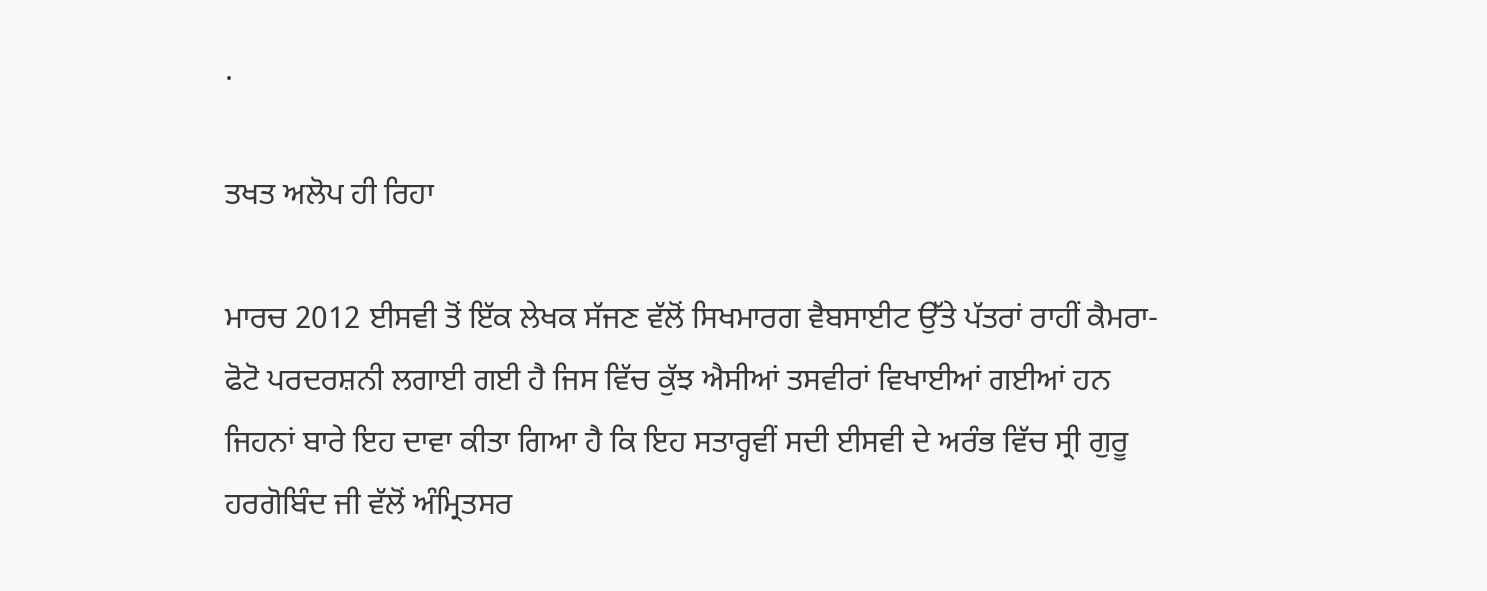.

ਤਖਤ ਅਲੋਪ ਹੀ ਰਿਹਾ

ਮਾਰਚ 2012 ਈਸਵੀ ਤੋਂ ਇੱਕ ਲੇਖਕ ਸੱਜਣ ਵੱਲੋਂ ਸਿਖਮਾਰਗ ਵੈਬਸਾਈਟ ਉੱਤੇ ਪੱਤਰਾਂ ਰਾਹੀਂ ਕੈਮਰਾ-ਫੋਟੋ ਪਰਦਰਸ਼ਨੀ ਲਗਾਈ ਗਈ ਹੈ ਜਿਸ ਵਿੱਚ ਕੁੱਝ ਐਸੀਆਂ ਤਸਵੀਰਾਂ ਵਿਖਾਈਆਂ ਗਈਆਂ ਹਨ ਜਿਹਨਾਂ ਬਾਰੇ ਇਹ ਦਾਵਾ ਕੀਤਾ ਗਿਆ ਹੈ ਕਿ ਇਹ ਸਤਾਰ੍ਹਵੀਂ ਸਦੀ ਈਸਵੀ ਦੇ ਅਰੰਭ ਵਿੱਚ ਸ੍ਰੀ ਗੁਰੂ ਹਰਗੋਬਿੰਦ ਜੀ ਵੱਲੋਂ ਅੰਮ੍ਰਿਤਸਰ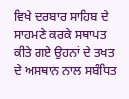ਵਿਖੇ ਦਰਬਾਰ ਸਾਹਿਬ ਦੇ ਸਾਹਮਣੇ ਕਰਕੇ ਸਥਾਪਤ ਕੀਤੇ ਗਏ ਉਹਨਾਂ ਦੇ ਤਖਤ ਦੇ ਅਸਥਾਨ ਨਾਲ ਸਬੰਧਿਤ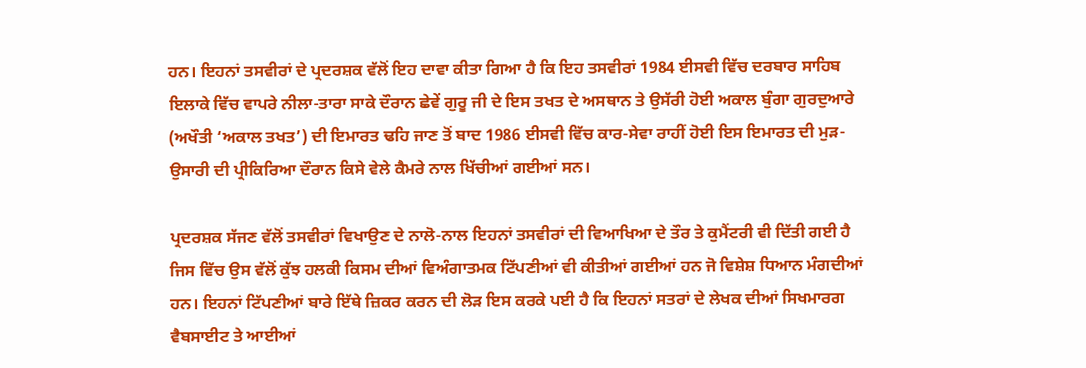ਹਨ। ਇਹਨਾਂ ਤਸਵੀਰਾਂ ਦੇ ਪ੍ਰਦਰਸ਼ਕ ਵੱਲੋਂ ਇਹ ਦਾਵਾ ਕੀਤਾ ਗਿਆ ਹੈ ਕਿ ਇਹ ਤਸਵੀਰਾਂ 1984 ਈਸਵੀ ਵਿੱਚ ਦਰਬਾਰ ਸਾਹਿਬ ਇਲਾਕੇ ਵਿੱਚ ਵਾਪਰੇ ਨੀਲਾ-ਤਾਰਾ ਸਾਕੇ ਦੌਰਾਨ ਛੇਵੇਂ ਗੁਰੂ ਜੀ ਦੇ ਇਸ ਤਖਤ ਦੇ ਅਸਥਾਨ ਤੇ ਉਸੱਰੀ ਹੋਈ ਅਕਾਲ ਬੁੰਗਾ ਗੁਰਦੁਆਰੇ (ਅਖੌਤੀ ‘ਅਕਾਲ ਤਖਤ’) ਦੀ ਇਮਾਰਤ ਢਹਿ ਜਾਣ ਤੋਂ ਬਾਦ 1986 ਈਸਵੀ ਵਿੱਚ ਕਾਰ-ਸੇਵਾ ਰਾਹੀਂ ਹੋਈ ਇਸ ਇਮਾਰਤ ਦੀ ਮੁੜ-ਉਸਾਰੀ ਦੀ ਪ੍ਰੀਕਿਰਿਆ ਦੌਰਾਨ ਕਿਸੇ ਵੇਲੇ ਕੈਮਰੇ ਨਾਲ ਖਿੱਚੀਆਂ ਗਈਆਂ ਸਨ।

ਪ੍ਰਦਰਸ਼ਕ ਸੱਜਣ ਵੱਲੋਂ ਤਸਵੀਰਾਂ ਵਿਖਾਉਣ ਦੇ ਨਾਲੋ-ਨਾਲ ਇਹਨਾਂ ਤਸਵੀਰਾਂ ਦੀ ਵਿਆਖਿਆ ਦੇ ਤੌਰ ਤੇ ਕੁਮੈਂਟਰੀ ਵੀ ਦਿੱਤੀ ਗਈ ਹੈ ਜਿਸ ਵਿੱਚ ਉਸ ਵੱਲੋਂ ਕੁੱਝ ਹਲਕੀ ਕਿਸਮ ਦੀਆਂ ਵਿਅੰਗਾਤਮਕ ਟਿੱਪਣੀਆਂ ਵੀ ਕੀਤੀਆਂ ਗਈਆਂ ਹਨ ਜੋ ਵਿਸ਼ੇਸ਼ ਧਿਆਨ ਮੰਗਦੀਆਂ ਹਨ। ਇਹਨਾਂ ਟਿੱਪਣੀਆਂ ਬਾਰੇ ਇੱਥੇ ਜ਼ਿਕਰ ਕਰਨ ਦੀ ਲੋੜ ਇਸ ਕਰਕੇ ਪਈ ਹੈ ਕਿ ਇਹਨਾਂ ਸਤਰਾਂ ਦੇ ਲੇਖਕ ਦੀਆਂ ਸਿਖਮਾਰਗ ਵੈਬਸਾਈਟ ਤੇ ਆਈਆਂ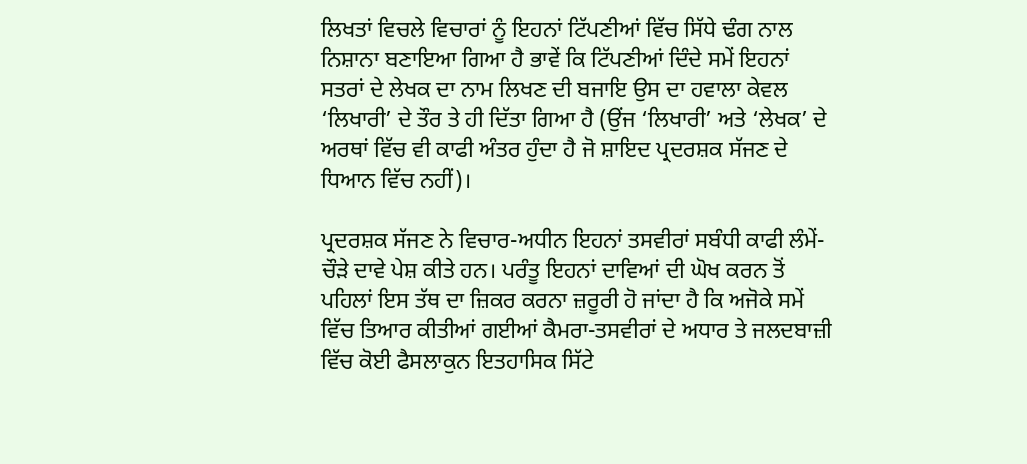ਲਿਖਤਾਂ ਵਿਚਲੇ ਵਿਚਾਰਾਂ ਨੂੰ ਇਹਨਾਂ ਟਿੱਪਣੀਆਂ ਵਿੱਚ ਸਿੱਧੇ ਢੰਗ ਨਾਲ ਨਿਸ਼ਾਨਾ ਬਣਾਇਆ ਗਿਆ ਹੈ ਭਾਵੇਂ ਕਿ ਟਿੱਪਣੀਆਂ ਦਿੰਦੇ ਸਮੇਂ ਇਹਨਾਂ ਸਤਰਾਂ ਦੇ ਲੇਖਕ ਦਾ ਨਾਮ ਲਿਖਣ ਦੀ ਬਜਾਇ ਉਸ ਦਾ ਹਵਾਲਾ ਕੇਵਲ ‘ਲਿਖਾਰੀ’ ਦੇ ਤੌਰ ਤੇ ਹੀ ਦਿੱਤਾ ਗਿਆ ਹੈ (ਉਂਜ ‘ਲਿਖਾਰੀ’ ਅਤੇ ‘ਲੇਖਕ’ ਦੇ ਅਰਥਾਂ ਵਿੱਚ ਵੀ ਕਾਫੀ ਅੰਤਰ ਹੁੰਦਾ ਹੈ ਜੋ ਸ਼ਾਇਦ ਪ੍ਰਦਰਸ਼ਕ ਸੱਜਣ ਦੇ ਧਿਆਨ ਵਿੱਚ ਨਹੀਂ)।

ਪ੍ਰਦਰਸ਼ਕ ਸੱਜਣ ਨੇ ਵਿਚਾਰ-ਅਧੀਨ ਇਹਨਾਂ ਤਸਵੀਰਾਂ ਸਬੰਧੀ ਕਾਫੀ ਲੰਮੇਂ-ਚੌੜੇ ਦਾਵੇ ਪੇਸ਼ ਕੀਤੇ ਹਨ। ਪਰੰਤੂ ਇਹਨਾਂ ਦਾਵਿਆਂ ਦੀ ਘੋਖ ਕਰਨ ਤੋਂ ਪਹਿਲਾਂ ਇਸ ਤੱਥ ਦਾ ਜ਼ਿਕਰ ਕਰਨਾ ਜ਼ਰੂਰੀ ਹੋ ਜਾਂਦਾ ਹੈ ਕਿ ਅਜੋਕੇ ਸਮੇਂ ਵਿੱਚ ਤਿਆਰ ਕੀਤੀਆਂ ਗਈਆਂ ਕੈਮਰਾ-ਤਸਵੀਰਾਂ ਦੇ ਅਧਾਰ ਤੇ ਜਲਦਬਾਜ਼ੀ ਵਿੱਚ ਕੋਈ ਫੈਸਲਾਕੁਨ ਇਤਹਾਸਿਕ ਸਿੱਟੇ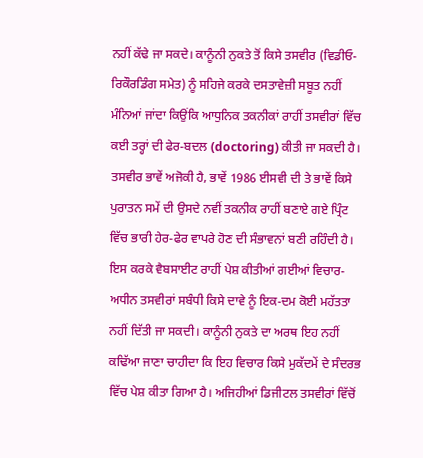ਨਹੀਂ ਕੱਢੇ ਜਾ ਸਕਦੇ। ਕਾਨੂੰਨੀ ਨੁਕਤੇ ਤੋਂ ਕਿਸੇ ਤਸਵੀਰ (ਵਿਡੀਓ-ਰਿਕੌਰਡਿੰਗ ਸਮੇਤ) ਨੂੰ ਸਹਿਜੇ ਕਰਕੇ ਦਸਤਾਵੇਜ਼ੀ ਸਬੂਤ ਨਹੀਂ ਮੰਨਿਆਂ ਜਾਂਦਾ ਕਿਉਂਕਿ ਆਧੁਨਿਕ ਤਕਨੀਕਾਂ ਰਾਹੀਂ ਤਸਵੀਰਾਂ ਵਿੱਚ ਕਈ ਤਰ੍ਹਾਂ ਦੀ ਫੇਰ-ਬਦਲ (doctoring) ਕੀਤੀ ਜਾ ਸਕਦੀ ਹੈ। ਤਸਵੀਰ ਭਾਵੇਂ ਅਜੋਕੀ ਹੈ, ਭਾਵੇਂ 1986 ਈਸਵੀ ਦੀ ਤੇ ਭਾਵੇਂ ਕਿਸੇ ਪੁਰਾਤਨ ਸਮੇਂ ਦੀ ਉਸਦੇ ਨਵੀਂ ਤਕਨੀਕ ਰਾਹੀਂ ਬਣਾਏ ਗਏ ਪ੍ਰਿੰਟ ਵਿੱਚ ਭਾਰੀ ਹੇਰ-ਫੇਰ ਵਾਪਰੇ ਹੋਣ ਦੀ ਸੰਭਾਵਨਾਂ ਬਣੀ ਰਹਿੰਦੀ ਹੈ। ਇਸ ਕਰਕੇ ਵੈਬਸਾਈਟ ਰਾਹੀਂ ਪੇਸ਼ ਕੀਤੀਆਂ ਗਈਆਂ ਵਿਚਾਰ-ਅਧੀਨ ਤਸਵੀਰਾਂ ਸਬੰਧੀ ਕਿਸੇ ਦਾਵੇ ਨੂੰ ਇਕ-ਦਮ ਕੋਈ ਮਹੱਤਤਾ ਨਹੀਂ ਦਿੱਤੀ ਜਾ ਸਕਦੀ। ਕਾਨੂੰਨੀ ਨੁਕਤੇ ਦਾ ਅਰਥ ਇਹ ਨਹੀਂ ਕਢਿੱਆ ਜਾਣਾ ਚਾਹੀਦਾ ਕਿ ਇਹ ਵਿਚਾਰ ਕਿਸੇ ਮੁਕੱਦਮੇਂ ਦੇ ਸੰਦਰਭ ਵਿੱਚ ਪੇਸ਼ ਕੀਤਾ ਗਿਆ ਹੈ। ਅਜਿਹੀਆਂ ਡਿਜੀਟਲ ਤਸਵੀਰਾਂ ਵਿੱਚੋਂ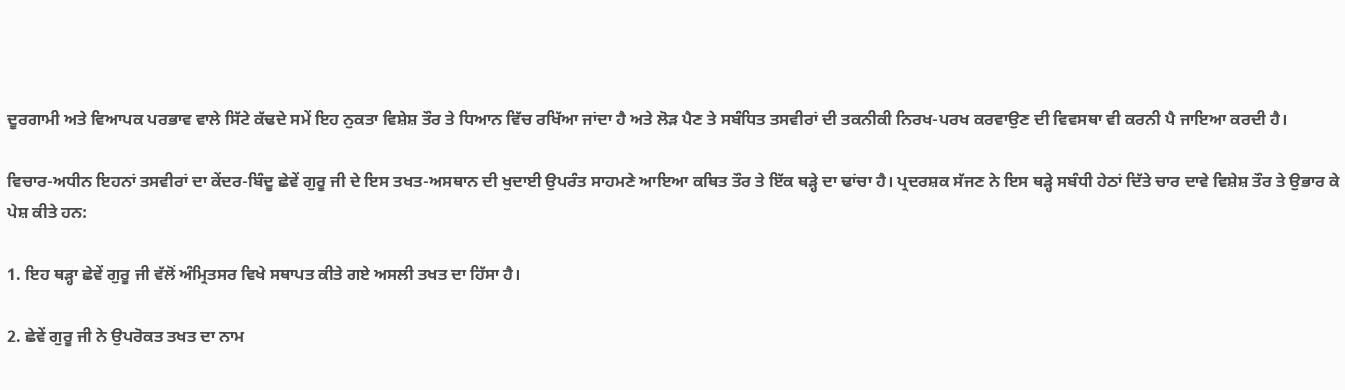ਦੂਰਗਾਮੀ ਅਤੇ ਵਿਆਪਕ ਪਰਭਾਵ ਵਾਲੇ ਸਿੱਟੇ ਕੱਢਦੇ ਸਮੇਂ ਇਹ ਨੁਕਤਾ ਵਿਸ਼ੇਸ਼ ਤੌਰ ਤੇ ਧਿਆਨ ਵਿੱਚ ਰਖਿੱਆ ਜਾਂਦਾ ਹੈ ਅਤੇ ਲੋੜ ਪੈਣ ਤੇ ਸਬੰਧਿਤ ਤਸਵੀਰਾਂ ਦੀ ਤਕਨੀਕੀ ਨਿਰਖ-ਪਰਖ ਕਰਵਾਉਣ ਦੀ ਵਿਵਸਥਾ ਵੀ ਕਰਨੀ ਪੈ ਜਾਇਆ ਕਰਦੀ ਹੈ।

ਵਿਚਾਰ-ਅਧੀਨ ਇਹਨਾਂ ਤਸਵੀਰਾਂ ਦਾ ਕੇਂਦਰ-ਬਿੰਦੂ ਛੇਵੇਂ ਗੁਰੂ ਜੀ ਦੇ ਇਸ ਤਖਤ-ਅਸਥਾਨ ਦੀ ਖੁਦਾਈ ਉਪਰੰਤ ਸਾਹਮਣੇ ਆਇਆ ਕਥਿਤ ਤੌਰ ਤੇ ਇੱਕ ਥੜ੍ਹੇ ਦਾ ਢਾਂਚਾ ਹੈ। ਪ੍ਰਦਰਸ਼ਕ ਸੱਜਣ ਨੇ ਇਸ ਥੜ੍ਹੇ ਸਬੰਧੀ ਹੇਠਾਂ ਦਿੱਤੇ ਚਾਰ ਦਾਵੇ ਵਿਸ਼ੇਸ਼ ਤੌਰ ਤੇ ਉਭਾਰ ਕੇ ਪੇਸ਼ ਕੀਤੇ ਹਨ:

1. ਇਹ ਥੜ੍ਹਾ ਛੇਵੇਂ ਗੁਰੂ ਜੀ ਵੱਲੋਂ ਅੰਮ੍ਰਿਤਸਰ ਵਿਖੇ ਸਥਾਪਤ ਕੀਤੇ ਗਏ ਅਸਲੀ ਤਖਤ ਦਾ ਹਿੱਸਾ ਹੈ।

2. ਛੇਵੇਂ ਗੁਰੂ ਜੀ ਨੇ ਉਪਰੋਕਤ ਤਖਤ ਦਾ ਨਾਮ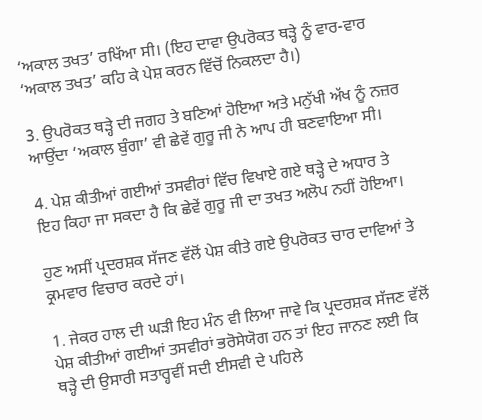‘ਅਕਾਲ ਤਖਤ’ ਰਖਿੱਆ ਸੀ। (ਇਹ ਦਾਵਾ ਉਪਰੋਕਤ ਥੜ੍ਹੇ ਨੂੰ ਵਾਰ-ਵਾਰ ‘ਅਕਾਲ ਤਖਤ’ ਕਹਿ ਕੇ ਪੇਸ਼ ਕਰਨ ਵਿੱਚੋਂ ਨਿਕਲਦਾ ਹੈ।)

3. ਉਪਰੋਕਤ ਥੜ੍ਹੇ ਦੀ ਜਗਹ ਤੇ ਬਣਿਆਂ ਹੋਇਆ ਅਤੇ ਮਨੁੱਖੀ ਅੱਖ ਨੂੰ ਨਜ਼ਰ ਆਉਂਦਾ ‘ਅਕਾਲ ਬੁੰਗਾ’ ਵੀ ਛੇਵੇਂ ਗੁਰੂ ਜੀ ਨੇ ਆਪ ਹੀ ਬਣਵਾਇਆ ਸੀ।

4. ਪੇਸ਼ ਕੀਤੀਆਂ ਗਈਆਂ ਤਸਵੀਰਾਂ ਵਿੱਚ ਵਿਖਾਏ ਗਏ ਥੜ੍ਹੇ ਦੇ ਅਧਾਰ ਤੇ ਇਹ ਕਿਹਾ ਜਾ ਸਕਦਾ ਹੈ ਕਿ ਛੇਵੇਂ ਗੁਰੂ ਜੀ ਦਾ ਤਖਤ ਅਲੋਪ ਨਹੀਂ ਹੋਇਆ।

ਹੁਣ ਅਸੀਂ ਪ੍ਰਦਰਸ਼ਕ ਸੱਜਣ ਵੱਲੋਂ ਪੇਸ਼ ਕੀਤੇ ਗਏ ਉਪਰੋਕਤ ਚਾਰ ਦਾਵਿਆਂ ਤੇ ਕ੍ਰਮਵਾਰ ਵਿਚਾਰ ਕਰਦੇ ਹਾਂ।

1. ਜੇਕਰ ਹਾਲ ਦੀ ਘੜੀ ਇਹ ਮੰਨ ਵੀ ਲਿਆ ਜਾਵੇ ਕਿ ਪ੍ਰਦਰਸ਼ਕ ਸੱਜਣ ਵੱਲੋਂ ਪੇਸ਼ ਕੀਤੀਆਂ ਗਈਆਂ ਤਸਵੀਰਾਂ ਭਰੋਸੇਯੋਗ ਹਨ ਤਾਂ ਇਹ ਜਾਨਣ ਲਈ ਕਿ ਥੜ੍ਹੇ ਦੀ ਉਸਾਰੀ ਸਤਾਰ੍ਹਵੀਂ ਸਦੀ ਈਸਵੀ ਦੇ ਪਹਿਲੇ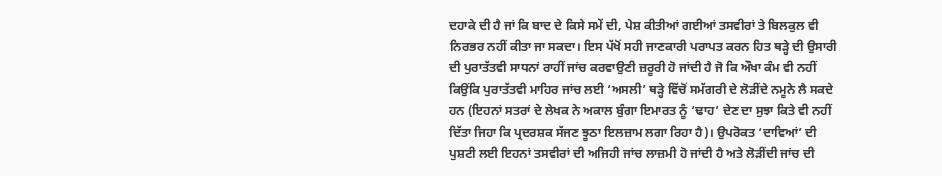ਦਹਾਕੇ ਦੀ ਹੈ ਜਾਂ ਕਿ ਬਾਦ ਦੇ ਕਿਸੇ ਸਮੇਂ ਦੀ, ਪੇਸ਼ ਕੀਤੀਆਂ ਗਈਆਂ ਤਸਵੀਰਾਂ ਤੇ ਬਿਲਕੁਲ ਵੀ ਨਿਰਭਰ ਨਹੀਂ ਕੀਤਾ ਜਾ ਸਕਦਾ। ਇਸ ਪੱਖੋਂ ਸਹੀ ਜਾਣਕਾਰੀ ਪਰਾਪਤ ਕਰਨ ਹਿਤ ਥੜ੍ਹੇ ਦੀ ਉਸਾਰੀ ਦੀ ਪੁਰਾਤੱਤਵੀ ਸਾਧਨਾਂ ਰਾਹੀਂ ਜਾਂਚ ਕਰਵਾਉਣੀ ਜ਼ਰੂਰੀ ਹੋ ਜਾਂਦੀ ਹੈ ਜੋ ਕਿ ਔਖਾ ਕੰਮ ਵੀ ਨਹੀਂ ਕਿਉਂਕਿ ਪੁਰਾਤੱਤਵੀ ਮਾਹਿਰ ਜਾਂਚ ਲਈ ‘ਅਸਲੀ’ ਥੜ੍ਹੇ ਵਿੱਚੋਂ ਸਮੱਗਰੀ ਦੇ ਲੋੜੀਂਦੇ ਨਮੂਨੇ ਲੈ ਸਕਦੇ ਹਨ (ਇਹਨਾਂ ਸਤਰਾਂ ਦੇ ਲੇਖਕ ਨੇ ਅਕਾਲ ਬੁੰਗਾ ਇਮਾਰਤ ਨੂੰ ‘ਢਾਹ’ ਦੇਣ ਦਾ ਸੁਝਾ ਕਿਤੇ ਵੀ ਨਹੀਂ ਦਿੱਤਾ ਜਿਹਾ ਕਿ ਪ੍ਰਦਰਸ਼ਕ ਸੱਜਣ ਝੂਠਾ ਇਲਜ਼ਾਮ ਲਗਾ ਰਿਹਾ ਹੈ)। ਉਪਰੋਕਤ ‘ਦਾਵਿਆਂ’ ਦੀ ਪੁਸ਼ਟੀ ਲਈ ਇਹਨਾਂ ਤਸਵੀਰਾਂ ਦੀ ਅਜਿਹੀ ਜਾਂਚ ਲਾਜ਼ਮੀ ਹੋ ਜਾਂਦੀ ਹੈ ਅਤੇ ਲੋੜੀਂਦੀ ਜਾਂਚ ਦੀ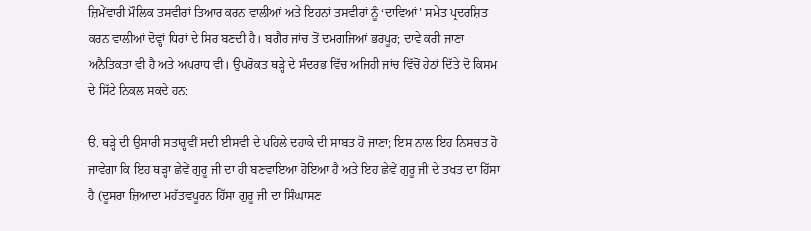ਜ਼ਿਮੇਂਵਾਰੀ ਮੌਲਿਕ ਤਸਵੀਰਾਂ ਤਿਆਰ ਕਰਨ ਵਾਲੀਆਂ ਅਤੇ ਇਹਨਾਂ ਤਸਵੀਰਾਂ ਨੂੰ ‘ਦਾਵਿਆਂ’ ਸਮੇਤ ਪ੍ਰਦਰਸ਼ਿਤ ਕਰਨ ਵਾਲੀਆਂ ਦੋਵ੍ਹਾਂ ਧਿਰਾਂ ਦੇ ਸਿਰ ਬਣਦੀ ਹੈ। ਬਗੈਰ ਜਾਂਚ ਤੋਂ ਦਮਗਜਿਆਂ ਭਰਪੂਰ; ਦਾਵੇ ਕਰੀ ਜਾਣਾ ਅਨੈਤਿਕਤਾ ਵੀ ਹੈ ਅਤੇ ਅਪਰਾਧ ਵੀ। ਉਪਰੋਕਤ ਥੜ੍ਹੇ ਦੇ ਸੰਦਰਭ ਵਿੱਚ ਅਜਿਹੀ ਜਾਂਚ ਵਿੱਚੋਂ ਹੇਠਾਂ ਦਿੱਤੇ ਦੋ ਕਿਸਮ ਦੇ ਸਿੱਟੇ ਨਿਕਲ ਸਕਦੇ ਹਨ:

ੳ. ਥੜ੍ਹੇ ਦੀ ਉਸਾਰੀ ਸਤਾਰ੍ਹਵੀਂ ਸਦੀ ਈਸਵੀ ਦੇ ਪਹਿਲੇ ਦਹਾਕੇ ਦੀ ਸਾਬਤ ਹੋ ਜਾਣਾ; ਇਸ ਨਾਲ ਇਹ ਨਿਸਚਤ ਹੋ ਜਾਵੇਗਾ ਕਿ ਇਹ ਥੜ੍ਹਾ ਛੇਵੇਂ ਗੁਰੂ ਜੀ ਦਾ ਹੀ ਬਣਵਾਇਆ ਹੋਇਆ ਹੈ ਅਤੇ ਇਹ ਛੇਵੇਂ ਗੁਰੂ ਜੀ ਦੇ ਤਖਤ ਦਾ ਹਿੱਸਾ ਹੈ (ਦੂਸਰਾ ਜ਼ਿਆਦਾ ਮਹੱਤਵਪੂਰਨ ਹਿੱਸਾ ਗੁਰੂ ਜੀ ਦਾ ਸਿੰਘਾਸਣ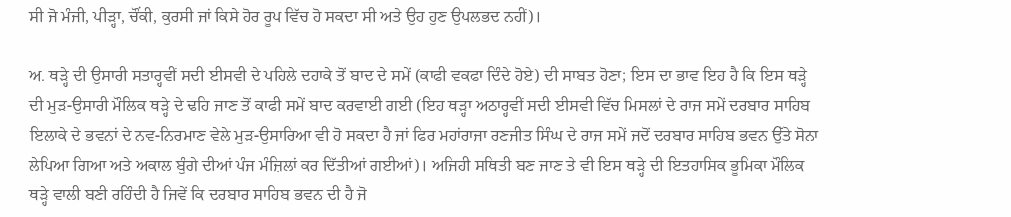ਸੀ ਜੋ ਮੰਜੀ, ਪੀੜ੍ਹਾ, ਚੌਂਕੀ, ਕੁਰਸੀ ਜਾਂ ਕਿਸੇ ਹੋਰ ਰੂਪ ਵਿੱਚ ਹੋ ਸਕਦਾ ਸੀ ਅਤੇ ਉਹ ਹੁਣ ਉਪਲਭਦ ਨਹੀਂ)।

ਅ. ਥੜ੍ਹੇ ਦੀ ਉਸਾਰੀ ਸਤਾਰ੍ਹਵੀਂ ਸਦੀ ਈਸਵੀ ਦੇ ਪਹਿਲੇ ਦਹਾਕੇ ਤੋਂ ਬਾਦ ਦੇ ਸਮੇਂ (ਕਾਫੀ ਵਕਫਾ ਦਿੰਦੇ ਹੋਏ) ਦੀ ਸਾਬਤ ਹੋਣਾ; ਇਸ ਦਾ ਭਾਵ ਇਹ ਹੈ ਕਿ ਇਸ ਥੜ੍ਹੇ ਦੀ ਮੁੜ-ਉਸਾਰੀ ਮੌਲਿਕ ਥੜ੍ਹੇ ਦੇ ਢਹਿ ਜਾਣ ਤੋਂ ਕਾਫੀ ਸਮੇਂ ਬਾਦ ਕਰਵਾਈ ਗਈ (ਇਹ ਥੜ੍ਹਾ ਅਠਾਰ੍ਹਵੀਂ ਸਦੀ ਈਸਵੀ ਵਿੱਚ ਮਿਸਲਾਂ ਦੇ ਰਾਜ ਸਮੇਂ ਦਰਬਾਰ ਸਾਹਿਬ ਇਲਾਕੇ ਦੇ ਭਵਨਾਂ ਦੇ ਨਵ-ਨਿਰਮਾਣ ਵੇਲੇ ਮੁੜ-ਉਸਾਰਿਆ ਵੀ ਹੋ ਸਕਦਾ ਹੈ ਜਾਂ ਫਿਰ ਮਹਾਂਰਾਜਾ ਰਣਜੀਤ ਸਿੰਘ ਦੇ ਰਾਜ ਸਮੇਂ ਜਦੋਂ ਦਰਬਾਰ ਸਾਹਿਬ ਭਵਨ ਉੱਤੇ ਸੋਨਾ ਲੇਪਿਆ ਗਿਆ ਅਤੇ ਅਕਾਲ ਬੁੰਗੇ ਦੀਆਂ ਪੰਜ ਮੰਜ਼ਿਲਾਂ ਕਰ ਦਿੱਤੀਆਂ ਗਈਆਂ)। ਅਜਿਹੀ ਸਥਿਤੀ ਬਣ ਜਾਣ ਤੇ ਵੀ ਇਸ ਥੜ੍ਹੇ ਦੀ ਇਤਹਾਸਿਕ ਭੂਮਿਕਾ ਮੌਲਿਕ ਥੜ੍ਹੇ ਵਾਲੀ ਬਣੀ ਰਹਿੰਦੀ ਹੈ ਜਿਵੇਂ ਕਿ ਦਰਬਾਰ ਸਾਹਿਬ ਭਵਨ ਦੀ ਹੈ ਜੋ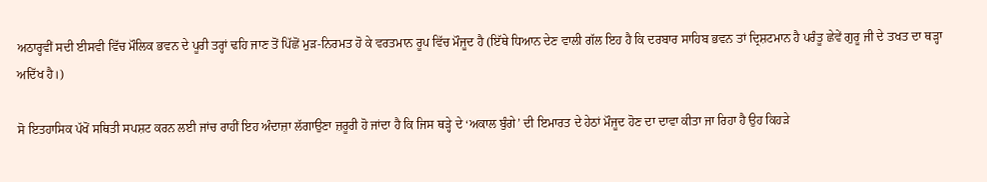ਅਠਾਰ੍ਹਵੀਂ ਸਦੀ ਈਸਵੀ ਵਿੱਚ ਮੌਲਿਕ ਭਵਨ ਦੇ ਪੂਰੀ ਤਰ੍ਹਾਂ ਢਹਿ ਜਾਣ ਤੋਂ ਪਿੱਛੋਂ ਮੁੜ-ਨਿਰਮਤ ਹੋ ਕੇ ਵਰਤਮਾਨ ਰੂਪ ਵਿੱਚ ਮੌਜੂਦ ਹੈ (ਇੱਥੇ ਧਿਆਨ ਦੇਣ ਵਾਲੀ ਗੱਲ ਇਹ ਹੈ ਕਿ ਦਰਬਾਰ ਸਾਹਿਬ ਭਵਨ ਤਾਂ ਦ੍ਰਿਸ਼ਟਮਾਨ ਹੈ ਪਰੰਤੂ ਛੇਵੇਂ ਗੁਰੂ ਜੀ ਦੇ ਤਖਤ ਦਾ ਥੜ੍ਹਾ ਅਦਿੱਖ ਹੈ।)

ਸੋ ਇਤਹਾਸਿਕ ਪੱਖੋਂ ਸਥਿਤੀ ਸਪਸ਼ਟ ਕਰਨ ਲਈ ਜਾਂਚ ਰਾਹੀਂ ਇਹ ਅੰਦਾਜ਼ਾ ਲੱਗਾਉਣਾ ਜ਼ਰੂਰੀ ਹੋ ਜਾਂਦਾ ਹੈ ਕਿ ਜਿਸ ਥੜ੍ਹੇ ਦੇ ‘ਅਕਾਲ ਬੁੰਗੇ’ ਦੀ ਇਮਾਰਤ ਦੇ ਹੇਠਾਂ ਮੌਜੂਦ ਹੋਣ ਦਾ ਦਾਵਾ ਕੀਤਾ ਜਾ ਰਿਹਾ ਹੈ ਉਹ ਕਿਹੜੇ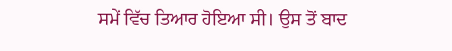ਸਮੇਂ ਵਿੱਚ ਤਿਆਰ ਹੋਇਆ ਸੀ। ਉਸ ਤੋਂ ਬਾਦ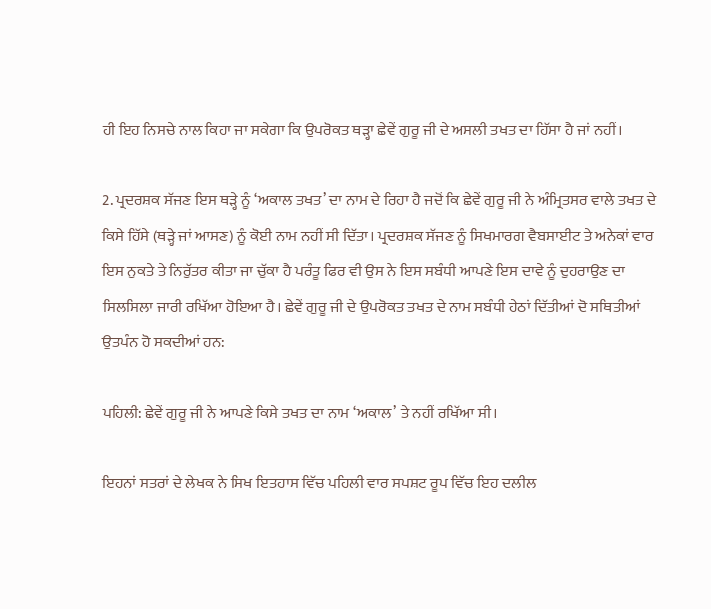ਹੀ ਇਹ ਨਿਸਚੇ ਨਾਲ ਕਿਹਾ ਜਾ ਸਕੇਗਾ ਕਿ ਉਪਰੋਕਤ ਥੜ੍ਹਾ ਛੇਵੇਂ ਗੁਰੂ ਜੀ ਦੇ ਅਸਲੀ ਤਖਤ ਦਾ ਹਿੱਸਾ ਹੈ ਜਾਂ ਨਹੀਂ।

2. ਪ੍ਰਦਰਸ਼ਕ ਸੱਜਣ ਇਸ ਥੜ੍ਹੇ ਨੂੰ ‘ਅਕਾਲ ਤਖਤ’ ਦਾ ਨਾਮ ਦੇ ਰਿਹਾ ਹੈ ਜਦੋਂ ਕਿ ਛੇਵੇਂ ਗੁਰੂ ਜੀ ਨੇ ਅੰਮ੍ਰਿਤਸਰ ਵਾਲੇ ਤਖਤ ਦੇ ਕਿਸੇ ਹਿੱਸੇ (ਥੜ੍ਹੇ ਜਾਂ ਆਸਣ) ਨੂੰ ਕੋਈ ਨਾਮ ਨਹੀਂ ਸੀ ਦਿੱਤਾ। ਪ੍ਰਦਰਸ਼ਕ ਸੱਜਣ ਨੂੰ ਸਿਖਮਾਰਗ ਵੈਬਸਾਈਟ ਤੇ ਅਨੇਕਾਂ ਵਾਰ ਇਸ ਨੁਕਤੇ ਤੇ ਨਿਰੁੱਤਰ ਕੀਤਾ ਜਾ ਚੁੱਕਾ ਹੈ ਪਰੰਤੂ ਫਿਰ ਵੀ ਉਸ ਨੇ ਇਸ ਸਬੰਧੀ ਆਪਣੇ ਇਸ ਦਾਵੇ ਨੂੰ ਦੁਹਰਾਉਣ ਦਾ ਸਿਲਸਿਲਾ ਜਾਰੀ ਰਖਿੱਆ ਹੋਇਆ ਹੈ। ਛੇਵੇਂ ਗੁਰੂ ਜੀ ਦੇ ਉਪਰੋਕਤ ਤਖਤ ਦੇ ਨਾਮ ਸਬੰਧੀ ਹੇਠਾਂ ਦਿੱਤੀਆਂ ਦੋ ਸਥਿਤੀਆਂ ਉਤਪੰਨ ਹੋ ਸਕਦੀਆਂ ਹਨ:

ਪਹਿਲੀ: ਛੇਵੇਂ ਗੁਰੂ ਜੀ ਨੇ ਆਪਣੇ ਕਿਸੇ ਤਖਤ ਦਾ ਨਾਮ ‘ਅਕਾਲ’ ਤੇ ਨਹੀਂ ਰਖਿੱਆ ਸੀ।

ਇਹਨਾਂ ਸਤਰਾਂ ਦੇ ਲੇਖਕ ਨੇ ਸਿਖ ਇਤਹਾਸ ਵਿੱਚ ਪਹਿਲੀ ਵਾਰ ਸਪਸ਼ਟ ਰੂਪ ਵਿੱਚ ਇਹ ਦਲੀਲ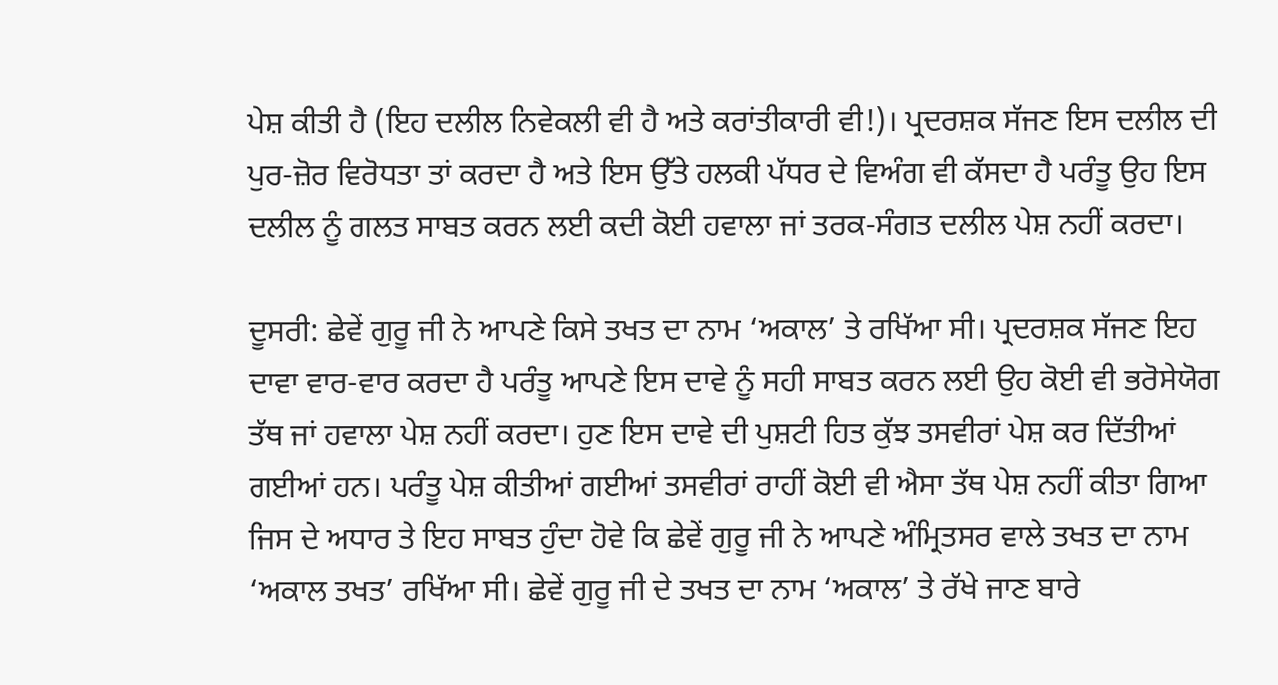ਪੇਸ਼ ਕੀਤੀ ਹੈ (ਇਹ ਦਲੀਲ ਨਿਵੇਕਲੀ ਵੀ ਹੈ ਅਤੇ ਕਰਾਂਤੀਕਾਰੀ ਵੀ!)। ਪ੍ਰਦਰਸ਼ਕ ਸੱਜਣ ਇਸ ਦਲੀਲ ਦੀ ਪੁਰ-ਜ਼ੋਰ ਵਿਰੋਧਤਾ ਤਾਂ ਕਰਦਾ ਹੈ ਅਤੇ ਇਸ ਉੱਤੇ ਹਲਕੀ ਪੱਧਰ ਦੇ ਵਿਅੰਗ ਵੀ ਕੱਸਦਾ ਹੈ ਪਰੰਤੂ ਉਹ ਇਸ ਦਲੀਲ ਨੂੰ ਗਲਤ ਸਾਬਤ ਕਰਨ ਲਈ ਕਦੀ ਕੋਈ ਹਵਾਲਾ ਜਾਂ ਤਰਕ-ਸੰਗਤ ਦਲੀਲ ਪੇਸ਼ ਨਹੀਂ ਕਰਦਾ।

ਦੂਸਰੀ: ਛੇਵੇਂ ਗੁਰੂ ਜੀ ਨੇ ਆਪਣੇ ਕਿਸੇ ਤਖਤ ਦਾ ਨਾਮ ‘ਅਕਾਲ’ ਤੇ ਰਖਿੱਆ ਸੀ। ਪ੍ਰਦਰਸ਼ਕ ਸੱਜਣ ਇਹ ਦਾਵਾ ਵਾਰ-ਵਾਰ ਕਰਦਾ ਹੈ ਪਰੰਤੂ ਆਪਣੇ ਇਸ ਦਾਵੇ ਨੂੰ ਸਹੀ ਸਾਬਤ ਕਰਨ ਲਈ ਉਹ ਕੋਈ ਵੀ ਭਰੋਸੇਯੋਗ ਤੱਥ ਜਾਂ ਹਵਾਲਾ ਪੇਸ਼ ਨਹੀਂ ਕਰਦਾ। ਹੁਣ ਇਸ ਦਾਵੇ ਦੀ ਪੁਸ਼ਟੀ ਹਿਤ ਕੁੱਝ ਤਸਵੀਰਾਂ ਪੇਸ਼ ਕਰ ਦਿੱਤੀਆਂ ਗਈਆਂ ਹਨ। ਪਰੰਤੂ ਪੇਸ਼ ਕੀਤੀਆਂ ਗਈਆਂ ਤਸਵੀਰਾਂ ਰਾਹੀਂ ਕੋਈ ਵੀ ਐਸਾ ਤੱਥ ਪੇਸ਼ ਨਹੀਂ ਕੀਤਾ ਗਿਆ ਜਿਸ ਦੇ ਅਧਾਰ ਤੇ ਇਹ ਸਾਬਤ ਹੁੰਦਾ ਹੋਵੇ ਕਿ ਛੇਵੇਂ ਗੁਰੂ ਜੀ ਨੇ ਆਪਣੇ ਅੰਮ੍ਰਿਤਸਰ ਵਾਲੇ ਤਖਤ ਦਾ ਨਾਮ ‘ਅਕਾਲ ਤਖਤ’ ਰਖਿੱਆ ਸੀ। ਛੇਵੇਂ ਗੁਰੂ ਜੀ ਦੇ ਤਖਤ ਦਾ ਨਾਮ ‘ਅਕਾਲ’ ਤੇ ਰੱਖੇ ਜਾਣ ਬਾਰੇ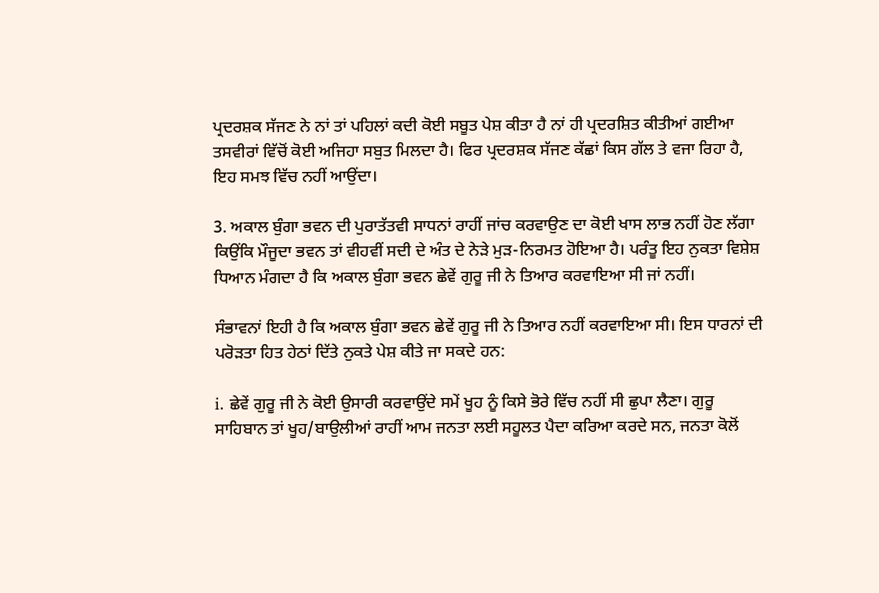ਪ੍ਰਦਰਸ਼ਕ ਸੱਜਣ ਨੇ ਨਾਂ ਤਾਂ ਪਹਿਲਾਂ ਕਦੀ ਕੋਈ ਸਬੂਤ ਪੇਸ਼ ਕੀਤਾ ਹੈ ਨਾਂ ਹੀ ਪ੍ਰਦਰਸ਼ਿਤ ਕੀਤੀਆਂ ਗਈਆ ਤਸਵੀਰਾਂ ਵਿੱਚੋਂ ਕੋਈ ਅਜਿਹਾ ਸਬੁਤ ਮਿਲਦਾ ਹੈ। ਫਿਰ ਪ੍ਰਦਰਸ਼ਕ ਸੱਜਣ ਕੱਛਾਂ ਕਿਸ ਗੱਲ ਤੇ ਵਜਾ ਰਿਹਾ ਹੈ, ਇਹ ਸਮਝ ਵਿੱਚ ਨਹੀਂ ਆਉਂਦਾ।

3. ਅਕਾਲ ਬੁੰਗਾ ਭਵਨ ਦੀ ਪੁਰਾਤੱਤਵੀ ਸਾਧਨਾਂ ਰਾਹੀਂ ਜਾਂਚ ਕਰਵਾਉਣ ਦਾ ਕੋਈ ਖਾਸ ਲਾਭ ਨਹੀਂ ਹੋਣ ਲੱਗਾ ਕਿਉਂਕਿ ਮੌਜੂਦਾ ਭਵਨ ਤਾਂ ਵੀਹਵੀਂ ਸਦੀ ਦੇ ਅੰਤ ਦੇ ਨੇੜੇ ਮੁੜ-ਨਿਰਮਤ ਹੋਇਆ ਹੈ। ਪਰੰਤੂ ਇਹ ਨੁਕਤਾ ਵਿਸ਼ੇਸ਼ ਧਿਆਨ ਮੰਗਦਾ ਹੈ ਕਿ ਅਕਾਲ ਬੁੰਗਾ ਭਵਨ ਛੇਵੇਂ ਗੁਰੂ ਜੀ ਨੇ ਤਿਆਰ ਕਰਵਾਇਆ ਸੀ ਜਾਂ ਨਹੀਂ।

ਸੰਭਾਵਨਾਂ ਇਹੀ ਹੈ ਕਿ ਅਕਾਲ ਬੁੰਗਾ ਭਵਨ ਛੇਵੇਂ ਗੁਰੂ ਜੀ ਨੇ ਤਿਆਰ ਨਹੀਂ ਕਰਵਾਇਆ ਸੀ। ਇਸ ਧਾਰਨਾਂ ਦੀ ਪਰੋੜਤਾ ਹਿਤ ਹੇਠਾਂ ਦਿੱਤੇ ਨੁਕਤੇ ਪੇਸ਼ ਕੀਤੇ ਜਾ ਸਕਦੇ ਹਨ:

i. ਛੇਵੇਂ ਗੁਰੂ ਜੀ ਨੇ ਕੋਈ ਉਸਾਰੀ ਕਰਵਾਉਂਦੇ ਸਮੇਂ ਖੂਹ ਨੂੰ ਕਿਸੇ ਭੋਰੇ ਵਿੱਚ ਨਹੀਂ ਸੀ ਛੁਪਾ ਲੈਣਾ। ਗੁਰੂ ਸਾਹਿਬਾਨ ਤਾਂ ਖੂਹ/ਬਾਉਲੀਆਂ ਰਾਹੀਂ ਆਮ ਜਨਤਾ ਲਈ ਸਹੂਲਤ ਪੈਦਾ ਕਰਿਆ ਕਰਦੇ ਸਨ, ਜਨਤਾ ਕੋਲੋਂ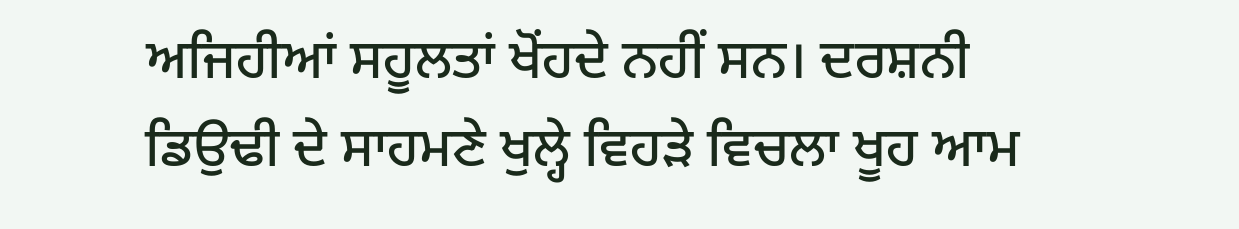ਅਜਿਹੀਆਂ ਸਹੂਲਤਾਂ ਖੋਂਹਦੇ ਨਹੀਂ ਸਨ। ਦਰਸ਼ਨੀ ਡਿਉਢੀ ਦੇ ਸਾਹਮਣੇ ਖੁਲ੍ਹੇ ਵਿਹੜੇ ਵਿਚਲਾ ਖੂਹ ਆਮ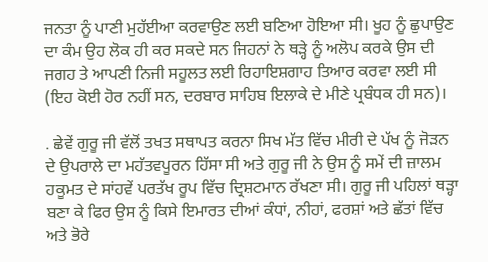ਜਨਤਾ ਨੂੰ ਪਾਣੀ ਮੁਹੱਈਆ ਕਰਵਾਉਣ ਲਈ ਬਣਿਆ ਹੋਇਆ ਸੀ। ਖੂਹ ਨੂੰ ਛੁਪਾਉਣ ਦਾ ਕੰਮ ਉਹ ਲੋਕ ਹੀ ਕਰ ਸਕਦੇ ਸਨ ਜਿਹਨਾਂ ਨੇ ਥੜ੍ਹੇ ਨੂੰ ਅਲੋਪ ਕਰਕੇ ਉਸ ਦੀ ਜਗਹ ਤੇ ਆਪਣੀ ਨਿਜੀ ਸਹੂਲਤ ਲਈ ਰਿਹਾਇਸ਼ਗਾਹ ਤਿਆਰ ਕਰਵਾ ਲਈ ਸੀ (ਇਹ ਕੋਈ ਹੋਰ ਨਹੀਂ ਸਨ, ਦਰਬਾਰ ਸਾਹਿਬ ਇਲਾਕੇ ਦੇ ਮੀਣੇ ਪ੍ਰਬੰਧਕ ਹੀ ਸਨ)।

. ਛੇਵੇਂ ਗੁਰੂ ਜੀ ਵੱਲੋਂ ਤਖਤ ਸਥਾਪਤ ਕਰਨਾ ਸਿਖ ਮੱਤ ਵਿੱਚ ਮੀਰੀ ਦੇ ਪੱਖ ਨੂੰ ਜੋੜਨ ਦੇ ਉਪਰਾਲੇ ਦਾ ਮਹੱਤਵਪੂਰਨ ਹਿੱਸਾ ਸੀ ਅਤੇ ਗੁਰੂ ਜੀ ਨੇ ਉਸ ਨੂੰ ਸਮੇਂ ਦੀ ਜ਼ਾਲਮ ਹਕੂਮਤ ਦੇ ਸਾਂਹਵੇਂ ਪਰਤੱਖ ਰੂਪ ਵਿੱਚ ਦ੍ਰਿਸ਼ਟਮਾਨ ਰੱਖਣਾ ਸੀ। ਗੁਰੂ ਜੀ ਪਹਿਲਾਂ ਥੜ੍ਹਾ ਬਣਾ ਕੇ ਫਿਰ ਉਸ ਨੂੰ ਕਿਸੇ ਇਮਾਰਤ ਦੀਆਂ ਕੰਧਾਂ, ਨੀਹਾਂ, ਫਰਸ਼ਾਂ ਅਤੇ ਛੱਤਾਂ ਵਿੱਚ ਅਤੇ ਭੋਰੇ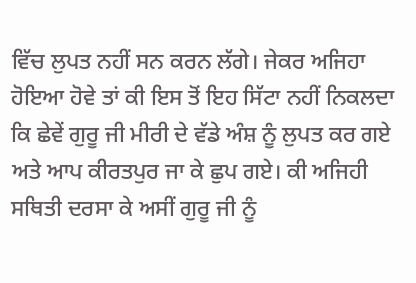ਵਿੱਚ ਲੁਪਤ ਨਹੀਂ ਸਨ ਕਰਨ ਲੱਗੇ। ਜੇਕਰ ਅਜਿਹਾ ਹੋਇਆ ਹੋਵੇ ਤਾਂ ਕੀ ਇਸ ਤੋਂ ਇਹ ਸਿੱਟਾ ਨਹੀਂ ਨਿਕਲਦਾ ਕਿ ਛੇਵੇਂ ਗੁਰੂ ਜੀ ਮੀਰੀ ਦੇ ਵੱਡੇ ਅੰਸ਼ ਨੂੰ ਲੁਪਤ ਕਰ ਗਏ ਅਤੇ ਆਪ ਕੀਰਤਪੁਰ ਜਾ ਕੇ ਛੁਪ ਗਏ। ਕੀ ਅਜਿਹੀ ਸਥਿਤੀ ਦਰਸਾ ਕੇ ਅਸੀਂ ਗੁਰੂ ਜੀ ਨੂੰ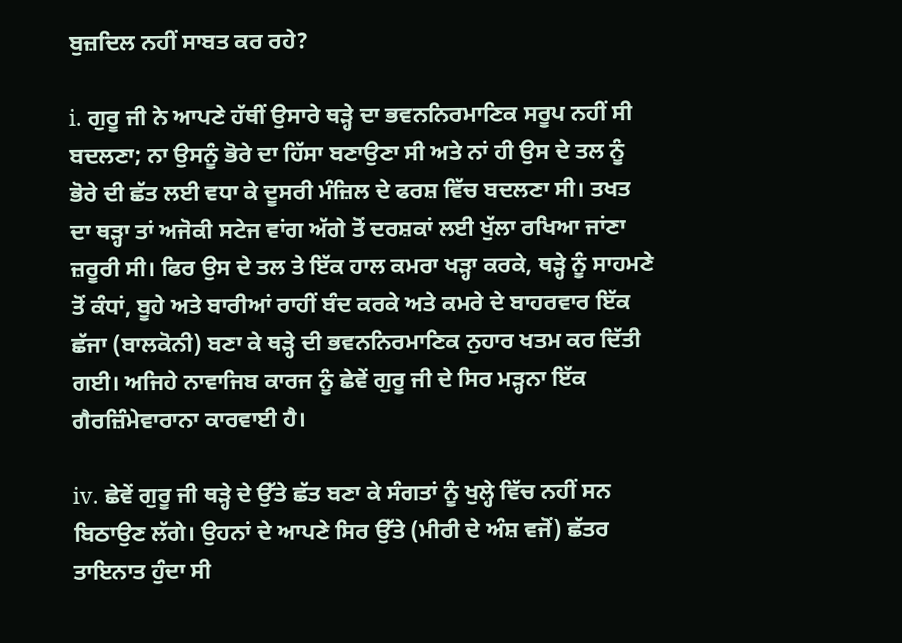ਬੁਜ਼ਦਿਲ ਨਹੀਂ ਸਾਬਤ ਕਰ ਰਹੇ?

i. ਗੁਰੂ ਜੀ ਨੇ ਆਪਣੇ ਹੱਥੀਂ ਉਸਾਰੇ ਥੜ੍ਹੇ ਦਾ ਭਵਨਨਿਰਮਾਣਿਕ ਸਰੂਪ ਨਹੀਂ ਸੀ ਬਦਲਣਾ; ਨਾ ਉਸਨੂੰ ਭੋਰੇ ਦਾ ਹਿੱਸਾ ਬਣਾਉਣਾ ਸੀ ਅਤੇ ਨਾਂ ਹੀ ਉਸ ਦੇ ਤਲ ਨੂੰ ਭੋਰੇ ਦੀ ਛੱਤ ਲਈ ਵਧਾ ਕੇ ਦੂਸਰੀ ਮੰਜ਼ਿਲ ਦੇ ਫਰਸ਼ ਵਿੱਚ ਬਦਲਣਾ ਸੀ। ਤਖਤ ਦਾ ਥੜ੍ਹਾ ਤਾਂ ਅਜੋਕੀ ਸਟੇਜ ਵਾਂਗ ਅੱਗੇ ਤੋਂ ਦਰਸ਼ਕਾਂ ਲਈ ਖੁੱਲਾ ਰਖਿਆ ਜਾਂਣਾ ਜ਼ਰੂਰੀ ਸੀ। ਫਿਰ ਉਸ ਦੇ ਤਲ ਤੇ ਇੱਕ ਹਾਲ ਕਮਰਾ ਖੜ੍ਹਾ ਕਰਕੇ, ਥੜ੍ਹੇ ਨੂੰ ਸਾਹਮਣੇ ਤੋਂ ਕੰਧਾਂ, ਬੂਹੇ ਅਤੇ ਬਾਰੀਆਂ ਰਾਹੀਂ ਬੰਦ ਕਰਕੇ ਅਤੇ ਕਮਰੇ ਦੇ ਬਾਹਰਵਾਰ ਇੱਕ ਛੱਜਾ (ਬਾਲਕੋਨੀ) ਬਣਾ ਕੇ ਥੜ੍ਹੇ ਦੀ ਭਵਨਨਿਰਮਾਣਿਕ ਨੁਹਾਰ ਖਤਮ ਕਰ ਦਿੱਤੀ ਗਈ। ਅਜਿਹੇ ਨਾਵਾਜਿਬ ਕਾਰਜ ਨੂੰ ਛੇਵੇਂ ਗੁਰੂ ਜੀ ਦੇ ਸਿਰ ਮੜ੍ਹਨਾ ਇੱਕ ਗੈਰਜ਼ਿੰਮੇਵਾਰਾਨਾ ਕਾਰਵਾਈ ਹੈ।

iv. ਛੇਵੇਂ ਗੁਰੂ ਜੀ ਥੜ੍ਹੇ ਦੇ ਉੱਤੇ ਛੱਤ ਬਣਾ ਕੇ ਸੰਗਤਾਂ ਨੂੰ ਖੁਲ੍ਹੇ ਵਿੱਚ ਨਹੀਂ ਸਨ ਬਿਠਾਉਣ ਲੱਗੇ। ਉਹਨਾਂ ਦੇ ਆਪਣੇ ਸਿਰ ਉੱਤੇ (ਮੀਰੀ ਦੇ ਅੰਸ਼ ਵਜੋਂ) ਛੱਤਰ ਤਾਇਨਾਤ ਹੁੰਦਾ ਸੀ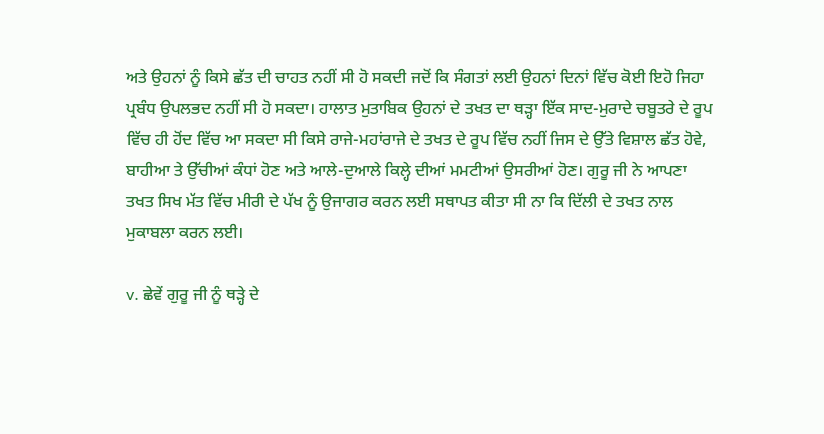ਅਤੇ ਉਹਨਾਂ ਨੂੰ ਕਿਸੇ ਛੱਤ ਦੀ ਚਾਹਤ ਨਹੀਂ ਸੀ ਹੋ ਸਕਦੀ ਜਦੋਂ ਕਿ ਸੰਗਤਾਂ ਲਈ ਉਹਨਾਂ ਦਿਨਾਂ ਵਿੱਚ ਕੋਈ ਇਹੋ ਜਿਹਾ ਪ੍ਰਬੰਧ ਉਪਲਭਦ ਨਹੀਂ ਸੀ ਹੋ ਸਕਦਾ। ਹਾਲਾਤ ਮੁਤਾਬਿਕ ਉਹਨਾਂ ਦੇ ਤਖਤ ਦਾ ਥੜ੍ਹਾ ਇੱਕ ਸਾਦ-ਮੁਰਾਦੇ ਚਬੂਤਰੇ ਦੇ ਰੂਪ ਵਿੱਚ ਹੀ ਹੋਂਦ ਵਿੱਚ ਆ ਸਕਦਾ ਸੀ ਕਿਸੇ ਰਾਜੇ-ਮਹਾਂਰਾਜੇ ਦੇ ਤਖਤ ਦੇ ਰੂਪ ਵਿੱਚ ਨਹੀਂ ਜਿਸ ਦੇ ਉੱਤੇ ਵਿਸ਼ਾਲ ਛੱਤ ਹੋਵੇ, ਬਾਹੀਆ ਤੇ ਉੱਚੀਆਂ ਕੰਧਾਂ ਹੋਣ ਅਤੇ ਆਲੇ-ਦੁਆਲੇ ਕਿਲ੍ਹੇ ਦੀਆਂ ਮਮਟੀਆਂ ਉਸਰੀਆਂ ਹੋਣ। ਗੁਰੂ ਜੀ ਨੇ ਆਪਣਾ ਤਖਤ ਸਿਖ ਮੱਤ ਵਿੱਚ ਮੀਰੀ ਦੇ ਪੱਖ ਨੂੰ ਉਜਾਗਰ ਕਰਨ ਲਈ ਸਥਾਪਤ ਕੀਤਾ ਸੀ ਨਾ ਕਿ ਦਿੱਲੀ ਦੇ ਤਖਤ ਨਾਲ ਮੁਕਾਬਲਾ ਕਰਨ ਲਈ।

v. ਛੇਵੇਂ ਗੁਰੂ ਜੀ ਨੂੰ ਥੜ੍ਹੇ ਦੇ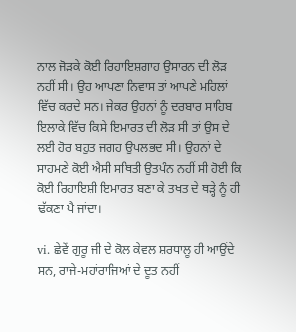ਨਾਲ ਜੋੜਕੇ ਕੋਈ ਰਿਹਾਇਸ਼ਗਾਹ ਉਸਾਰਨ ਦੀ ਲੋੜ ਨਹੀਂ ਸੀ। ਉਹ ਆਪਣਾ ਨਿਵਾਸ ਤਾਂ ਆਪਣੇ ਮਹਿਲਾਂ ਵਿੱਚ ਕਰਦੇ ਸਨ। ਜੇਕਰ ਉਹਨਾਂ ਨੂੰ ਦਰਬਾਰ ਸਾਹਿਬ ਇਲਾਕੇ ਵਿੱਚ ਕਿਸੇ ਇਮਾਰਤ ਦੀ ਲੋੜ ਸੀ ਤਾਂ ਉਸ ਦੇ ਲਈ ਹੋਰ ਬਹੁਤ ਜਗਹ ਉਪਲਭਦ ਸੀ। ਉਹਨਾਂ ਦੇ ਸਾਹਮਣੇ ਕੋਈ ਐਸੀ ਸਥਿਤੀ ਉਤਪੰਨ ਨਹੀਂ ਸੀ ਹੋਈ ਕਿ ਕੋਈ ਰਿਹਾਇਸ਼ੀ ਇਮਾਰਤ ਬਣਾ ਕੇ ਤਖਤ ਦੇ ਥੜ੍ਹੇ ਨੂੰ ਹੀ ਢੱਕਣਾ ਪੈ ਜਾਂਦਾ।

vi. ਛੇਵੇਂ ਗੁਰੂ ਜੀ ਦੇ ਕੋਲ ਕੇਵਲ ਸ਼ਰਧਾਲੂ ਹੀ ਆਉਂਦੇ ਸਨ, ਰਾਜੇ-ਮਹਾਂਰਾਜਿਆਂ ਦੇ ਦੂਤ ਨਹੀਂ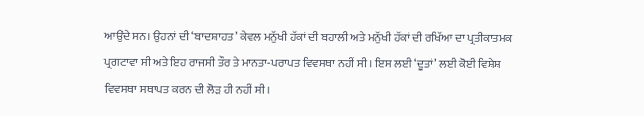ਆਉਂਦੇ ਸਨ। ਉਹਨਾਂ ਦੀ ‘ਬਾਦਸ਼ਾਹਤ’ ਕੇਵਲ ਮਨੁੱਖੀ ਹੱਕਾਂ ਦੀ ਬਹਾਲੀ ਅਤੇ ਮਨੁੱਖੀ ਹੱਕਾਂ ਦੀ ਰਖਿੱਆ ਦਾ ਪ੍ਰਤੀਕਾਤਮਕ ਪ੍ਰਗਟਾਵਾ ਸੀ ਅਤੇ ਇਹ ਰਾਜਸੀ ਤੌਰ ਤੇ ਮਾਨਤਾ-ਪਰਾਪਤ ਵਿਵਸਥਾ ਨਹੀਂ ਸੀ। ਇਸ ਲਈ ‘ਦੂਤਾਂ’ ਲਈ ਕੋਈ ਵਿਸ਼ੇਸ਼ ਵਿਵਸਥਾ ਸਥਾਪਤ ਕਰਨ ਦੀ ਲੋੜ ਹੀ ਨਹੀਂ ਸੀ।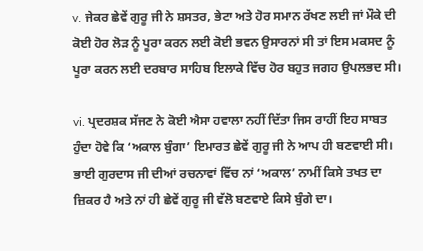v. ਜੇਕਰ ਛੇਵੇਂ ਗੁਰੂ ਜੀ ਨੇ ਸ਼ਸਤਰ, ਭੇਟਾ ਅਤੇ ਹੋਰ ਸਮਾਨ ਰੱਖਣ ਲਈ ਜਾਂ ਮੌਕੇ ਦੀ ਕੋਈ ਹੋਰ ਲੋੜ ਨੂੰ ਪੂਰਾ ਕਰਨ ਲਈ ਕੋਈ ਭਵਨ ਉਸਾਰਨਾਂ ਸੀ ਤਾਂ ਇਸ ਮਕਸਦ ਨੂੰ ਪੂਰਾ ਕਰਨ ਲਈ ਦਰਬਾਰ ਸਾਹਿਬ ਇਲਾਕੇ ਵਿੱਚ ਹੋਰ ਬਹੁਤ ਜਗਹ ਉਪਲਭਦ ਸੀ।

vi. ਪ੍ਰਦਰਸ਼ਕ ਸੱਜਣ ਨੇ ਕੋਈ ਐਸਾ ਹਵਾਲਾ ਨਹੀਂ ਦਿੱਤਾ ਜਿਸ ਰਾਹੀਂ ਇਹ ਸਾਬਤ ਹੁੰਦਾ ਹੋਵੇ ਕਿ ‘ਅਕਾਲ ਬੁੰਗਾ’ ਇਮਾਰਤ ਛੇਵੇਂ ਗੁਰੂ ਜੀ ਨੇ ਆਪ ਹੀ ਬਣਵਾਈ ਸੀ। ਭਾਈ ਗੁਰਦਾਸ ਜੀ ਦੀਆਂ ਰਚਨਾਵਾਂ ਵਿੱਚ ਨਾਂ ‘ਅਕਾਲ’ ਨਾਮੀਂ ਕਿਸੇ ਤਖਤ ਦਾ ਜ਼ਿਕਰ ਹੈ ਅਤੇ ਨਾਂ ਹੀ ਛੇਵੇਂ ਗੁਰੂ ਜੀ ਵੱਲੋ ਬਣਵਾਏ ਕਿਸੇ ਬੁੰਗੇ ਦਾ।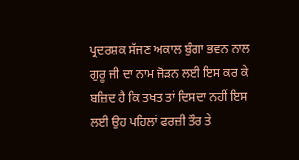ਪ੍ਰਦਰਸ਼ਕ ਸੱਜਣ ਅਕਾਲ ਬੁੰਗਾ ਭਵਨ ਨਾਲ ਗੁਰੂ ਜੀ ਦਾ ਨਾਮ ਜੋੜਨ ਲਈ ਇਸ ਕਰ ਕੇ ਬਜ਼ਿਦ ਹੈ ਕਿ ਤਖਤ ਤਾਂ ਦਿਸਦਾ ਨਹੀਂ ਇਸ ਲਈ ਉਹ ਪਹਿਲਾਂ ਫਰਜ਼ੀ ਤੌਰ ਤੇ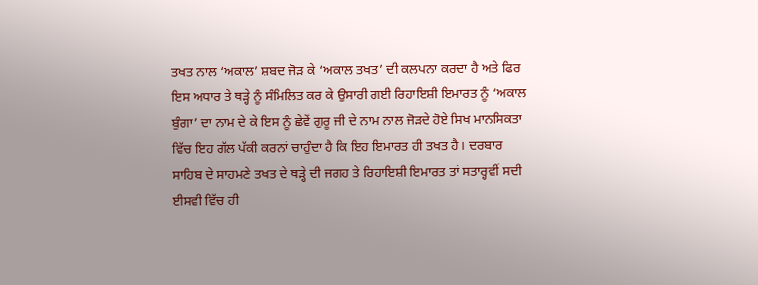ਤਖਤ ਨਾਲ ‘ਅਕਾਲ’ ਸ਼ਬਦ ਜੋੜ ਕੇ ‘ਅਕਾਲ ਤਖਤ’ ਦੀ ਕਲਪਨਾ ਕਰਦਾ ਹੈ ਅਤੇ ਫਿਰ ਇਸ ਅਧਾਰ ਤੇ ਥੜ੍ਹੇ ਨੂੰ ਸੰਮਿਲਿਤ ਕਰ ਕੇ ਉਸਾਰੀ ਗਈ ਰਿਹਾਇਸ਼ੀ ਇਮਾਰਤ ਨੂੰ ‘ਅਕਾਲ ਬੁੰਗਾ’ ਦਾ ਨਾਮ ਦੇ ਕੇ ਇਸ ਨੂੰ ਛੇਵੇਂ ਗੁਰੂ ਜੀ ਦੇ ਨਾਮ ਨਾਲ ਜੋੜਦੇ ਹੋਏ ਸਿਖ ਮਾਨਸਿਕਤਾ ਵਿੱਚ ਇਹ ਗੱਲ ਪੱਕੀ ਕਰਨਾਂ ਚਾਹੁੰਦਾ ਹੈ ਕਿ ਇਹ ਇਮਾਰਤ ਹੀ ਤਖਤ ਹੈ। ਦਰਬਾਰ ਸਾਹਿਬ ਦੇ ਸਾਹਮਣੇ ਤਖਤ ਦੇ ਥੜ੍ਹੇ ਦੀ ਜਗਹ ਤੇ ਰਿਹਾਇਸ਼ੀ ਇਮਾਰਤ ਤਾਂ ਸਤਾਰ੍ਹਵੀਂ ਸਦੀ ਈਸਵੀ ਵਿੱਚ ਹੀ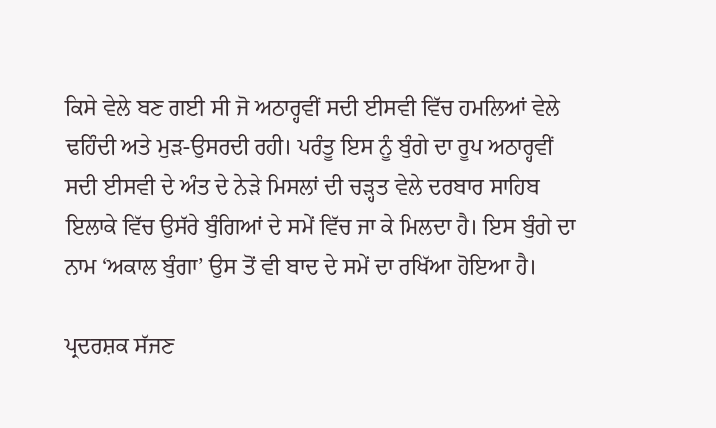ਕਿਸੇ ਵੇਲੇ ਬਣ ਗਈ ਸੀ ਜੋ ਅਠਾਰ੍ਹਵੀਂ ਸਦੀ ਈਸਵੀ ਵਿੱਚ ਹਮਲਿਆਂ ਵੇਲੇ ਢਹਿੰਦੀ ਅਤੇ ਮੁੜ-ਉਸਰਦੀ ਰਹੀ। ਪਰੰਤੂ ਇਸ ਨੂੰ ਬੁੰਗੇ ਦਾ ਰੂਪ ਅਠਾਰ੍ਹਵੀਂ ਸਦੀ ਈਸਵੀ ਦੇ ਅੰਤ ਦੇ ਨੇੜੇ ਮਿਸਲਾਂ ਦੀ ਚੜ੍ਹਤ ਵੇਲੇ ਦਰਬਾਰ ਸਾਹਿਬ ਇਲਾਕੇ ਵਿੱਚ ਉਸੱਰੇ ਬੁੰਗਿਆਂ ਦੇ ਸਮੇਂ ਵਿੱਚ ਜਾ ਕੇ ਮਿਲਦਾ ਹੈ। ਇਸ ਬੁੰਗੇ ਦਾ ਨਾਮ ‘ਅਕਾਲ ਬੁੰਗਾ’ ਉਸ ਤੋਂ ਵੀ ਬਾਦ ਦੇ ਸਮੇਂ ਦਾ ਰਖਿੱਆ ਹੋਇਆ ਹੈ।

ਪ੍ਰਦਰਸ਼ਕ ਸੱਜਣ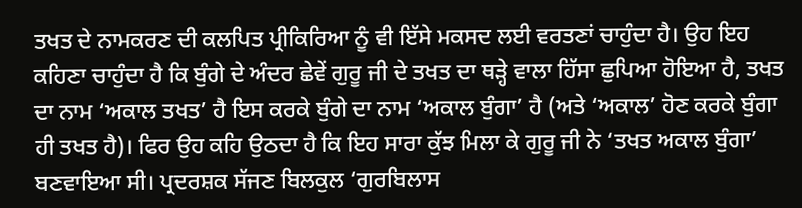ਤਖਤ ਦੇ ਨਾਮਕਰਣ ਦੀ ਕਲਪਿਤ ਪ੍ਰੀਕਿਰਿਆ ਨੂੰ ਵੀ ਇੱਸੇ ਮਕਸਦ ਲਈ ਵਰਤਣਾਂ ਚਾਹੁੰਦਾ ਹੈ। ਉਹ ਇਹ ਕਹਿਣਾ ਚਾਹੁੰਦਾ ਹੈ ਕਿ ਬੁੰਗੇ ਦੇ ਅੰਦਰ ਛੇਵੇਂ ਗੁਰੂ ਜੀ ਦੇ ਤਖਤ ਦਾ ਥੜ੍ਹੇ ਵਾਲਾ ਹਿੱਸਾ ਛੁਪਿਆ ਹੋਇਆ ਹੈ, ਤਖਤ ਦਾ ਨਾਮ ‘ਅਕਾਲ ਤਖਤ’ ਹੈ ਇਸ ਕਰਕੇ ਬੁੰਗੇ ਦਾ ਨਾਮ ‘ਅਕਾਲ ਬੁੰਗਾ’ ਹੈ (ਅਤੇ ‘ਅਕਾਲ’ ਹੋਣ ਕਰਕੇ ਬੁੰਗਾ ਹੀ ਤਖਤ ਹੈ)। ਫਿਰ ਉਹ ਕਹਿ ਉਠਦਾ ਹੈ ਕਿ ਇਹ ਸਾਰਾ ਕੁੱਝ ਮਿਲਾ ਕੇ ਗੁਰੂ ਜੀ ਨੇ ‘ਤਖਤ ਅਕਾਲ ਬੁੰਗਾ’ ਬਣਵਾਇਆ ਸੀ। ਪ੍ਰਦਰਸ਼ਕ ਸੱਜਣ ਬਿਲਕੁਲ ‘ਗੁਰਬਿਲਾਸ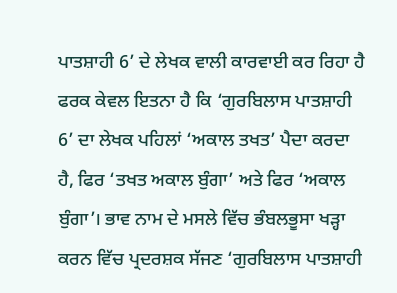ਪਾਤਸ਼ਾਹੀ 6’ ਦੇ ਲੇਖਕ ਵਾਲੀ ਕਾਰਵਾਈ ਕਰ ਰਿਹਾ ਹੈ ਫਰਕ ਕੇਵਲ ਇਤਨਾ ਹੈ ਕਿ ‘ਗੁਰਬਿਲਾਸ ਪਾਤਸ਼ਾਹੀ 6’ ਦਾ ਲੇਖਕ ਪਹਿਲਾਂ ‘ਅਕਾਲ ਤਖਤ’ ਪੈਦਾ ਕਰਦਾ ਹੈ, ਫਿਰ ‘ਤਖਤ ਅਕਾਲ ਬੁੰਗਾ’ ਅਤੇ ਫਿਰ ‘ਅਕਾਲ ਬੁੰਗਾ’। ਭਾਵ ਨਾਮ ਦੇ ਮਸਲੇ ਵਿੱਚ ਭੰਬਲਭੂਸਾ ਖੜ੍ਹਾ ਕਰਨ ਵਿੱਚ ਪ੍ਰਦਰਸ਼ਕ ਸੱਜਣ ‘ਗੁਰਬਿਲਾਸ ਪਾਤਸ਼ਾਹੀ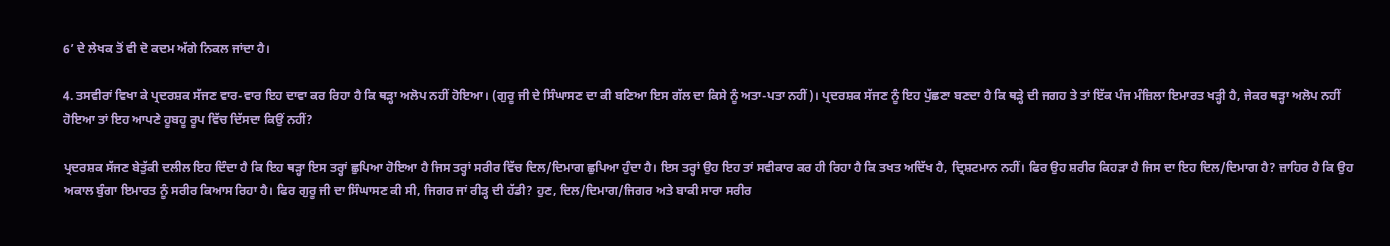6’ ਦੇ ਲੇਖਕ ਤੋਂ ਵੀ ਦੋ ਕਦਮ ਅੱਗੇ ਨਿਕਲ ਜਾਂਦਾ ਹੈ।

4. ਤਸਵੀਰਾਂ ਵਿਖਾ ਕੇ ਪ੍ਰਦਰਸ਼ਕ ਸੱਜਣ ਵਾਰ-ਵਾਰ ਇਹ ਦਾਵਾ ਕਰ ਰਿਹਾ ਹੈ ਕਿ ਥੜ੍ਹਾ ਅਲੋਪ ਨਹੀਂ ਹੋਇਆ। (ਗੁਰੂ ਜੀ ਦੇ ਸਿੰਘਾਸਣ ਦਾ ਕੀ ਬਣਿਆ ਇਸ ਗੱਲ ਦਾ ਕਿਸੇ ਨੂੰ ਅਤਾ-ਪਤਾ ਨਹੀਂ)। ਪ੍ਰਦਰਸ਼ਕ ਸੱਜਣ ਨੂੰ ਇਹ ਪੁੱਛਣਾ ਬਣਦਾ ਹੈ ਕਿ ਥੜ੍ਹੇ ਦੀ ਜਗਹ ਤੇ ਤਾਂ ਇੱਕ ਪੰਜ ਮੰਜ਼ਿਲਾ ਇਮਾਰਤ ਖੜ੍ਹੀ ਹੈ, ਜੇਕਰ ਥੜ੍ਹਾ ਅਲੋਪ ਨਹੀਂ ਹੋਇਆ ਤਾਂ ਇਹ ਆਪਣੇ ਹੂਬਹੂ ਰੂਪ ਵਿੱਚ ਦਿੱਸਦਾ ਕਿਉਂ ਨਹੀਂ?

ਪ੍ਰਦਰਸ਼ਕ ਸੱਜਣ ਬੇਤੁੱਕੀ ਦਲੀਲ ਇਹ ਦਿੰਦਾ ਹੈ ਕਿ ਇਹ ਥੜ੍ਹਾ ਇਸ ਤਰ੍ਹਾਂ ਛੁਪਿਆ ਹੋਇਆ ਹੈ ਜਿਸ ਤਰ੍ਹਾਂ ਸਰੀਰ ਵਿੱਚ ਦਿਲ/ਦਿਮਾਗ ਛੁਪਿਆ ਹੁੰਦਾ ਹੈ। ਇਸ ਤਰ੍ਹਾਂ ਉਹ ਇਹ ਤਾਂ ਸਵੀਕਾਰ ਕਰ ਹੀ ਰਿਹਾ ਹੈ ਕਿ ਤਖਤ ਅਦਿੱਖ ਹੈ, ਦ੍ਰਿਸ਼ਟਮਾਨ ਨਹੀਂ। ਫਿਰ ਉਹ ਸ਼ਰੀਰ ਕਿਹੜਾ ਹੈ ਜਿਸ ਦਾ ਇਹ ਦਿਲ/ਦਿਮਾਗ ਹੈ? ਜ਼ਾਹਿਰ ਹੈ ਕਿ ਉਹ ਅਕਾਲ ਬੁੰਗਾ ਇਮਾਰਤ ਨੂੰ ਸਰੀਰ ਕਿਆਸ ਰਿਹਾ ਹੈ। ਫਿਰ ਗੁਰੂ ਜੀ ਦਾ ਸਿੰਘਾਸਣ ਕੀ ਸੀ, ਜਿਗਰ ਜਾਂ ਰੀੜ੍ਹ ਦੀ ਹੱਡੀ? ਹੁਣ, ਦਿਲ/ਦਿਮਾਗ/ਜਿਗਰ ਅਤੇ ਬਾਕੀ ਸਾਰਾ ਸਰੀਰ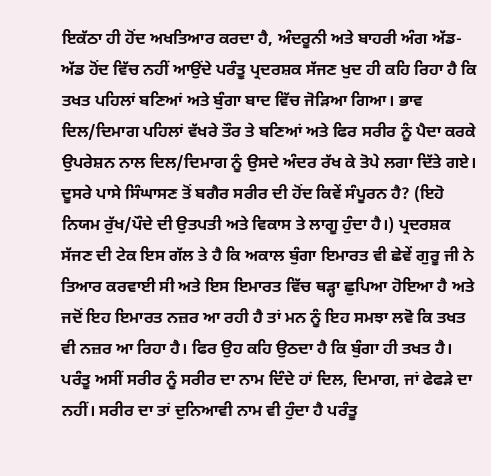ਇਕੱਠਾ ਹੀ ਹੋਂਦ ਅਖਤਿਆਰ ਕਰਦਾ ਹੈ, ਅੰਦਰੂਨੀ ਅਤੇ ਬਾਹਰੀ ਅੰਗ ਅੱਡ-ਅੱਡ ਹੋਂਦ ਵਿੱਚ ਨਹੀਂ ਆਉਂਦੇ ਪਰੰਤੂ ਪ੍ਰਦਰਸ਼ਕ ਸੱਜਣ ਖੁਦ ਹੀ ਕਹਿ ਰਿਹਾ ਹੈ ਕਿ ਤਖਤ ਪਹਿਲਾਂ ਬਣਿਆਂ ਅਤੇ ਬੁੰਗਾ ਬਾਦ ਵਿੱਚ ਜੋੜਿਆ ਗਿਆ। ਭਾਵ ਦਿਲ/ਦਿਮਾਗ ਪਹਿਲਾਂ ਵੱਖਰੇ ਤੌਰ ਤੇ ਬਣਿਆਂ ਅਤੇ ਫਿਰ ਸਰੀਰ ਨੂੰ ਪੈਦਾ ਕਰਕੇ ਉਪਰੇਸ਼ਨ ਨਾਲ ਦਿਲ/ਦਿਮਾਗ ਨੂੰ ਉਸਦੇ ਅੰਦਰ ਰੱਖ ਕੇ ਤੋਪੇ ਲਗਾ ਦਿੱਤੇ ਗਏ। ਦੂਸਰੇ ਪਾਸੇ ਸਿੰਘਾਸਣ ਤੋਂ ਬਗੈਰ ਸਰੀਰ ਦੀ ਹੋਂਦ ਕਿਵੇਂ ਸੰਪੂਰਨ ਹੈ? (ਇਹੋ ਨਿਯਮ ਰੁੱਖ/ਪੌਦੇ ਦੀ ਉਤਪਤੀ ਅਤੇ ਵਿਕਾਸ ਤੇ ਲਾਗੂ ਹੁੰਦਾ ਹੈ।) ਪ੍ਰਦਰਸ਼ਕ ਸੱਜਣ ਦੀ ਟੇਕ ਇਸ ਗੱਲ ਤੇ ਹੈ ਕਿ ਅਕਾਲ ਬੁੰਗਾ ਇਮਾਰਤ ਵੀ ਛੇਵੇਂ ਗੁਰੂ ਜੀ ਨੇ ਤਿਆਰ ਕਰਵਾਈ ਸੀ ਅਤੇ ਇਸ ਇਮਾਰਤ ਵਿੱਚ ਥੜ੍ਹਾ ਛੁਪਿਆ ਹੋਇਆ ਹੈ ਅਤੇ ਜਦੋਂ ਇਹ ਇਮਾਰਤ ਨਜ਼ਰ ਆ ਰਹੀ ਹੈ ਤਾਂ ਮਨ ਨੂੰ ਇਹ ਸਮਝਾ ਲਵੋ ਕਿ ਤਖਤ ਵੀ ਨਜ਼ਰ ਆ ਰਿਹਾ ਹੈ। ਫਿਰ ਉਹ ਕਹਿ ਉਠਦਾ ਹੈ ਕਿ ਬੁੰਗਾ ਹੀ ਤਖਤ ਹੈ। ਪਰੰਤੂ ਅਸੀਂ ਸਰੀਰ ਨੂੰ ਸਰੀਰ ਦਾ ਨਾਮ ਦਿੰਦੇ ਹਾਂ ਦਿਲ, ਦਿਮਾਗ, ਜਾਂ ਫੇਫੜੇ ਦਾ ਨਹੀਂ। ਸਰੀਰ ਦਾ ਤਾਂ ਦੁਨਿਆਵੀ ਨਾਮ ਵੀ ਹੁੰਦਾ ਹੈ ਪਰੰਤੂ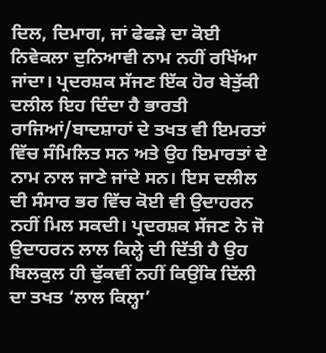ਦਿਲ, ਦਿਮਾਗ, ਜਾਂ ਫੇਫੜੇ ਦਾ ਕੋਈ ਨਿਵੇਕਲਾ ਦੁਨਿਆਵੀ ਨਾਮ ਨਹੀਂ ਰਖਿੱਆ ਜਾਂਦਾ। ਪ੍ਰਦਰਸ਼ਕ ਸੱਜਣ ਇੱਕ ਹੋਰ ਬੇਤੁੱਕੀ ਦਲੀਲ ਇਹ ਦਿੰਦਾ ਹੈ ਭਾਰਤੀ ਰਾਜਿਆਂ/ਬਾਦਸ਼ਾਹਾਂ ਦੇ ਤਖਤ ਵੀ ਇਮਰਤਾਂ ਵਿੱਚ ਸੰਮਿਲਿਤ ਸਨ ਅਤੇ ਉਹ ਇਮਾਰਤਾਂ ਦੇ ਨਾਮ ਨਾਲ ਜਾਣੇ ਜਾਂਦੇ ਸਨ। ਇਸ ਦਲੀਲ ਦੀ ਸੰਸਾਰ ਭਰ ਵਿੱਚ ਕੋਈ ਵੀ ਉਦਾਹਰਨ ਨਹੀਂ ਮਿਲ ਸਕਦੀ। ਪ੍ਰਦਰਸ਼ਕ ਸੱਜਣ ਨੇ ਜੋ ਉਦਾਹਰਨ ਲਾਲ ਕਿਲ੍ਹੇ ਦੀ ਦਿੱਤੀ ਹੈ ਉਹ ਬਿਲਕੁਲ ਹੀ ਢੁੱਕਵੀਂ ਨਹੀਂ ਕਿਉਂਕਿ ਦਿੱਲੀ ਦਾ ਤਖਤ ‘ਲਾਲ ਕਿਲ੍ਹਾ’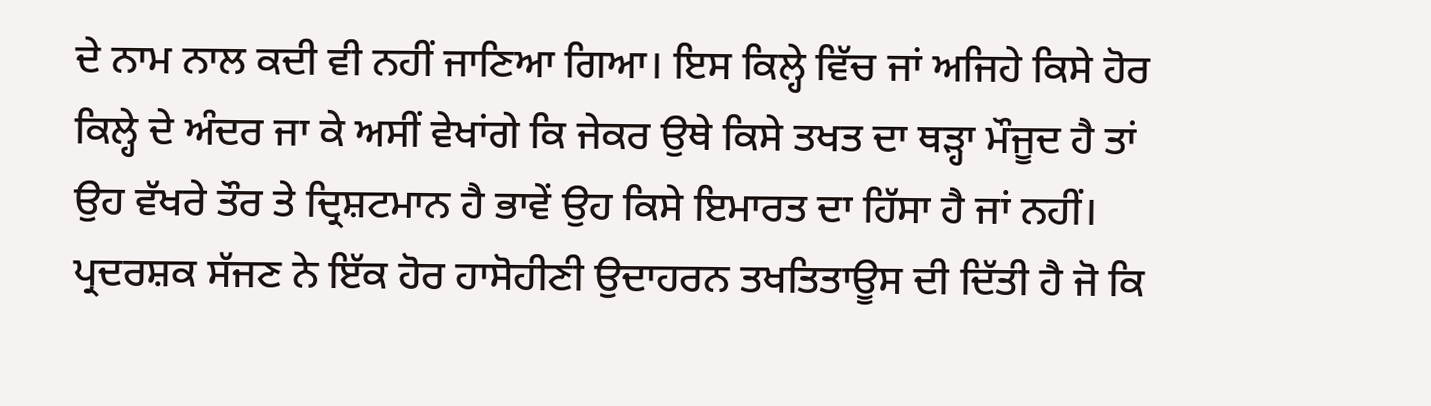ਦੇ ਨਾਮ ਨਾਲ ਕਦੀ ਵੀ ਨਹੀਂ ਜਾਣਿਆ ਗਿਆ। ਇਸ ਕਿਲ੍ਹੇ ਵਿੱਚ ਜਾਂ ਅਜਿਹੇ ਕਿਸੇ ਹੋਰ ਕਿਲ੍ਹੇ ਦੇ ਅੰਦਰ ਜਾ ਕੇ ਅਸੀਂ ਵੇਖਾਂਗੇ ਕਿ ਜੇਕਰ ਉਥੇ ਕਿਸੇ ਤਖਤ ਦਾ ਥੜ੍ਹਾ ਮੌਜੂਦ ਹੈ ਤਾਂ ਉਹ ਵੱਖਰੇ ਤੌਰ ਤੇ ਦ੍ਰਿਸ਼ਟਮਾਨ ਹੈ ਭਾਵੇਂ ਉਹ ਕਿਸੇ ਇਮਾਰਤ ਦਾ ਹਿੱਸਾ ਹੈ ਜਾਂ ਨਹੀਂ। ਪ੍ਰਦਰਸ਼ਕ ਸੱਜਣ ਨੇ ਇੱਕ ਹੋਰ ਹਾਸੋਹੀਣੀ ਉਦਾਹਰਨ ਤਖਤਿਤਾਊਸ ਦੀ ਦਿੱਤੀ ਹੈ ਜੋ ਕਿ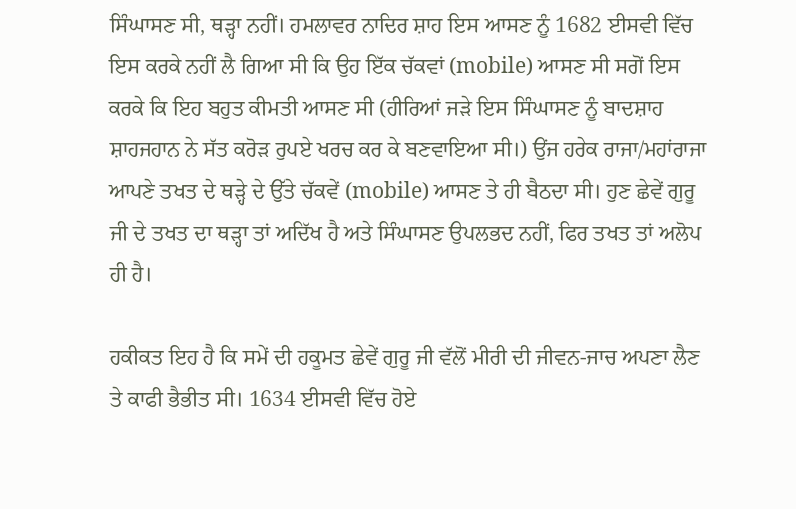ਸਿੰਘਾਸਣ ਸੀ, ਥੜ੍ਹਾ ਨਹੀਂ। ਹਮਲਾਵਰ ਨਾਦਿਰ ਸ਼ਾਹ ਇਸ ਆਸਣ ਨੂੰ 1682 ਈਸਵੀ ਵਿੱਚ ਇਸ ਕਰਕੇ ਨਹੀਂ ਲੈ ਗਿਆ ਸੀ ਕਿ ਉਹ ਇੱਕ ਚੱਕਵਾਂ (mobile) ਆਸਣ ਸੀ ਸਗੋਂ ਇਸ ਕਰਕੇ ਕਿ ਇਹ ਬਹੁਤ ਕੀਮਤੀ ਆਸਣ ਸੀ (ਹੀਰਿਆਂ ਜੜੇ ਇਸ ਸਿੰਘਾਸਣ ਨੂੰ ਬਾਦਸ਼ਾਹ ਸ਼ਾਹਜਹਾਨ ਨੇ ਸੱਤ ਕਰੋੜ ਰੁਪਏ ਖਰਚ ਕਰ ਕੇ ਬਣਵਾਇਆ ਸੀ।) ਉਂਜ ਹਰੇਕ ਰਾਜਾ/ਮਹਾਂਰਾਜਾ ਆਪਣੇ ਤਖਤ ਦੇ ਥੜ੍ਹੇ ਦੇ ਉੱਤੇ ਚੱਕਵੇਂ (mobile) ਆਸਣ ਤੇ ਹੀ ਬੈਠਦਾ ਸੀ। ਹੁਣ ਛੇਵੇਂ ਗੁਰੂ ਜੀ ਦੇ ਤਖਤ ਦਾ ਥੜ੍ਹਾ ਤਾਂ ਅਦਿੱਖ ਹੈ ਅਤੇ ਸਿੰਘਾਸਣ ਉਪਲਭਦ ਨਹੀਂ, ਫਿਰ ਤਖਤ ਤਾਂ ਅਲੋਪ ਹੀ ਹੈ।

ਹਕੀਕਤ ਇਹ ਹੈ ਕਿ ਸਮੇਂ ਦੀ ਹਕੂਮਤ ਛੇਵੇਂ ਗੁਰੂ ਜੀ ਵੱਲੋਂ ਮੀਰੀ ਦੀ ਜੀਵਨ-ਜਾਚ ਅਪਣਾ ਲੈਣ ਤੇ ਕਾਫੀ ਭੈਭੀਤ ਸੀ। 1634 ਈਸਵੀ ਵਿੱਚ ਹੋਏ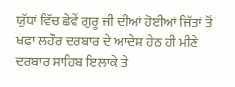ਯੁੱਧਾਂ ਵਿੱਚ ਛੇਵੇਂ ਗੁਰੂ ਜੀ ਦੀਆਂ ਹੋਈਆਂ ਜਿੱਤਾਂ ਤੋਂ ਖਫਾ ਲਹੌਰ ਦਰਬਾਰ ਦੇ ਆਦੇਸ਼ ਹੇਠ ਹੀ ਮੀਣੇ ਦਰਬਾਰ ਸਾਹਿਬ ਇਲਾਕੇ ਤੇ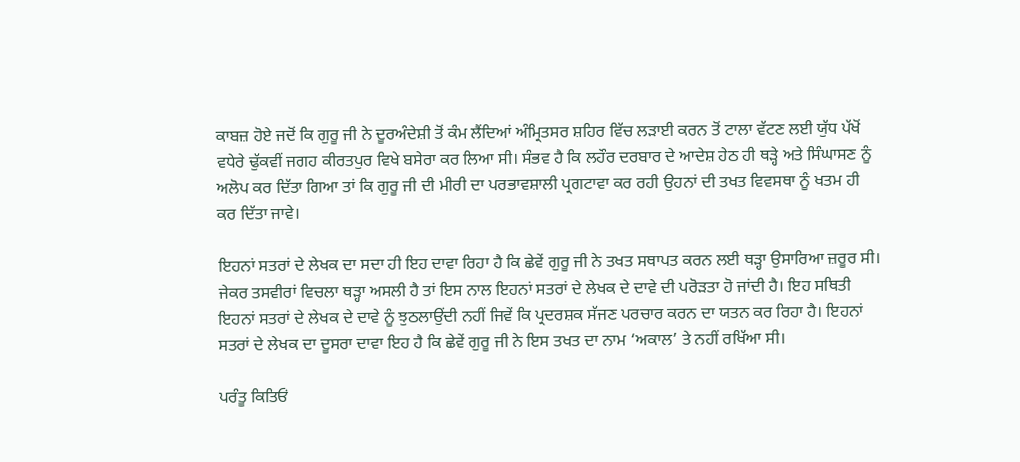ਕਾਬਜ਼ ਹੋਏ ਜਦੋਂ ਕਿ ਗੁਰੂ ਜੀ ਨੇ ਦੂਰਅੰਦੇਸ਼ੀ ਤੋਂ ਕੰਮ ਲੈਂਦਿਆਂ ਅੰਮ੍ਰਿਤਸਰ ਸ਼ਹਿਰ ਵਿੱਚ ਲੜਾਈ ਕਰਨ ਤੋਂ ਟਾਲਾ ਵੱਟਣ ਲਈ ਯੁੱਧ ਪੱਖੋਂ ਵਧੇਰੇ ਢੁੱਕਵੀਂ ਜਗਹ ਕੀਰਤਪੁਰ ਵਿਖੇ ਬਸੇਰਾ ਕਰ ਲਿਆ ਸੀ। ਸੰਭਵ ਹੈ ਕਿ ਲਹੌਰ ਦਰਬਾਰ ਦੇ ਆਦੇਸ਼ ਹੇਠ ਹੀ ਥੜ੍ਹੇ ਅਤੇ ਸਿੰਘਾਸਣ ਨੂੰ ਅਲੋਪ ਕਰ ਦਿੱਤਾ ਗਿਆ ਤਾਂ ਕਿ ਗੁਰੂ ਜੀ ਦੀ ਮੀਰੀ ਦਾ ਪਰਭਾਵਸ਼ਾਲੀ ਪ੍ਰਗਟਾਵਾ ਕਰ ਰਹੀ ਉਹਨਾਂ ਦੀ ਤਖਤ ਵਿਵਸਥਾ ਨੂੰ ਖਤਮ ਹੀ ਕਰ ਦਿੱਤਾ ਜਾਵੇ।

ਇਹਨਾਂ ਸਤਰਾਂ ਦੇ ਲੇਖਕ ਦਾ ਸਦਾ ਹੀ ਇਹ ਦਾਵਾ ਰਿਹਾ ਹੈ ਕਿ ਛੇਵੇਂ ਗੁਰੂ ਜੀ ਨੇ ਤਖਤ ਸਥਾਪਤ ਕਰਨ ਲਈ ਥੜ੍ਹਾ ਉਸਾਰਿਆ ਜ਼ਰੂਰ ਸੀ। ਜੇਕਰ ਤਸਵੀਰਾਂ ਵਿਚਲਾ ਥੜ੍ਹਾ ਅਸਲੀ ਹੈ ਤਾਂ ਇਸ ਨਾਲ ਇਹਨਾਂ ਸਤਰਾਂ ਦੇ ਲੇਖਕ ਦੇ ਦਾਵੇ ਦੀ ਪਰੋੜਤਾ ਹੋ ਜਾਂਦੀ ਹੈ। ਇਹ ਸਥਿਤੀ ਇਹਨਾਂ ਸਤਰਾਂ ਦੇ ਲੇਖਕ ਦੇ ਦਾਵੇ ਨੂੰ ਝੁਠਲਾਉਂਦੀ ਨਹੀਂ ਜਿਵੇਂ ਕਿ ਪ੍ਰਦਰਸ਼ਕ ਸੱਜਣ ਪਰਚਾਰ ਕਰਨ ਦਾ ਯਤਨ ਕਰ ਰਿਹਾ ਹੈ। ਇਹਨਾਂ ਸਤਰਾਂ ਦੇ ਲੇਖਕ ਦਾ ਦੂਸਰਾ ਦਾਵਾ ਇਹ ਹੈ ਕਿ ਛੇਵੇਂ ਗੁਰੂ ਜੀ ਨੇ ਇਸ ਤਖਤ ਦਾ ਨਾਮ ‘ਅਕਾਲ’ ਤੇ ਨਹੀਂ ਰਖਿੱਆ ਸੀ।

ਪਰੰਤੂ ਕਿਤਿਓਂ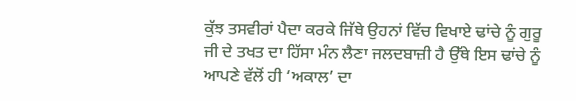ਕੁੱਝ ਤਸਵੀਰਾਂ ਪੈਦਾ ਕਰਕੇ ਜਿੱਥੇ ਉਹਨਾਂ ਵਿੱਚ ਵਿਖਾਏ ਢਾਂਚੇ ਨੂੰ ਗੁਰੂ ਜੀ ਦੇ ਤਖਤ ਦਾ ਹਿੱਸਾ ਮੰਨ ਲੈਣਾ ਜਲਦਬਾਜ਼ੀ ਹੈ ਉੱਥੇ ਇਸ ਢਾਂਚੇ ਨੂੰ ਆਪਣੇ ਵੱਲੋਂ ਹੀ ‘ਅਕਾਲ’ ਦਾ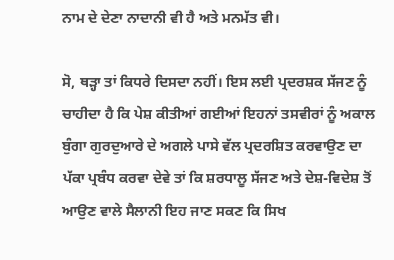ਨਾਮ ਦੇ ਦੇਣਾ ਨਾਦਾਨੀ ਵੀ ਹੈ ਅਤੇ ਮਨਮੱਤ ਵੀ।

ਸੋ, ਥੜ੍ਹਾ ਤਾਂ ਕਿਧਰੇ ਦਿਸਦਾ ਨਹੀਂ। ਇਸ ਲਈ ਪ੍ਰਦਰਸ਼ਕ ਸੱਜਣ ਨੂੰ ਚਾਹੀਦਾ ਹੈ ਕਿ ਪੇਸ਼ ਕੀਤੀਆਂ ਗਈਆਂ ਇਹਨਾਂ ਤਸਵੀਰਾਂ ਨੂੰ ਅਕਾਲ ਬੁੰਗਾ ਗੁਰਦੁਆਰੇ ਦੇ ਅਗਲੇ ਪਾਸੇ ਵੱਲ ਪ੍ਰਦਰਸ਼ਿਤ ਕਰਵਾਉਣ ਦਾ ਪੱਕਾ ਪ੍ਰਬੰਧ ਕਰਵਾ ਦੇਵੇ ਤਾਂ ਕਿ ਸ਼ਰਧਾਲੂ ਸੱਜਣ ਅਤੇ ਦੇਸ਼-ਵਿਦੇਸ਼ ਤੋਂ ਆਉਣ ਵਾਲੇ ਸੈਲਾਨੀ ਇਹ ਜਾਣ ਸਕਣ ਕਿ ਸਿਖ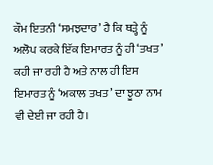ਕੌਮ ਇਤਨੀ ‘ਸਮਝਦਾਰ’ ਹੈ ਕਿ ਥੜ੍ਹੇ ਨੂੰ ਅਲੋਪ ਕਰਕੇ ਇੱਕ ਇਮਾਰਤ ਨੂੰ ਹੀ ‘ਤਖਤ’ ਕਹੀ ਜਾ ਰਹੀ ਹੈ ਅਤੇ ਨਾਲ ਹੀ ਇਸ ਇਮਾਰਤ ਨੂੰ ‘ਅਕਾਲ ਤਖਤ’ ਦਾ ਝੂਠਾ ਨਾਮ ਵੀ ਦੇਈ ਜਾ ਰਹੀ ਹੈ।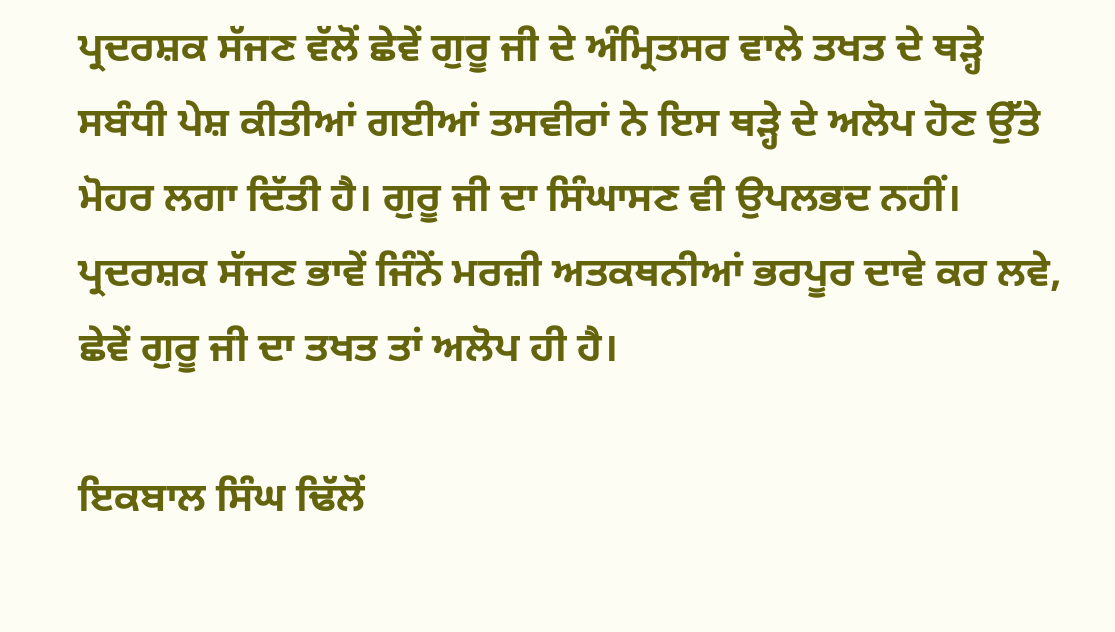ਪ੍ਰਦਰਸ਼ਕ ਸੱਜਣ ਵੱਲੋਂ ਛੇਵੇਂ ਗੁਰੂ ਜੀ ਦੇ ਅੰਮ੍ਰਿਤਸਰ ਵਾਲੇ ਤਖਤ ਦੇ ਥੜ੍ਹੇ ਸਬੰਧੀ ਪੇਸ਼ ਕੀਤੀਆਂ ਗਈਆਂ ਤਸਵੀਰਾਂ ਨੇ ਇਸ ਥੜ੍ਹੇ ਦੇ ਅਲੋਪ ਹੋਣ ਉੱਤੇ ਮੋਹਰ ਲਗਾ ਦਿੱਤੀ ਹੈ। ਗੁਰੂ ਜੀ ਦਾ ਸਿੰਘਾਸਣ ਵੀ ਉਪਲਭਦ ਨਹੀਂ। ਪ੍ਰਦਰਸ਼ਕ ਸੱਜਣ ਭਾਵੇਂ ਜਿੰਨੇਂ ਮਰਜ਼ੀ ਅਤਕਥਨੀਆਂ ਭਰਪੂਰ ਦਾਵੇ ਕਰ ਲਵੇ, ਛੇਵੇਂ ਗੁਰੂ ਜੀ ਦਾ ਤਖਤ ਤਾਂ ਅਲੋਪ ਹੀ ਹੈ।

ਇਕਬਾਲ ਸਿੰਘ ਢਿੱਲੋਂ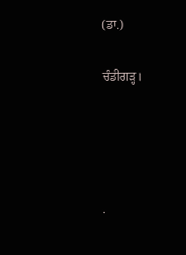(ਡਾ.)

ਚੰਡੀਗੜ੍ਹ।




.